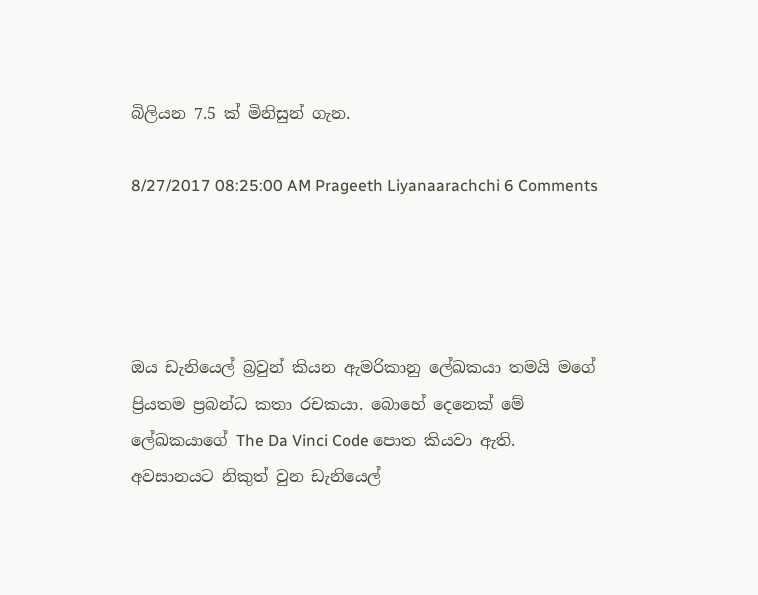බිලියන 7.5 ක් මිනිසුන් ගැන.

8/27/2017 08:25:00 AM Prageeth Liyanaarachchi 6 Comments




ඔය ඩැනියෙල් බ්‍රවුන් කියන ඇමරිකානු ලේඛකයා තමයි මගේ ප්‍රියතම ප්‍රබන්ධ කතා රචකයා. බොහේ දෙනෙක් මේ ලේඛකයාගේ The Da Vinci Code පොත කියවා ඇති. අවසානයට නිකුත් වුන ඩැනියෙල්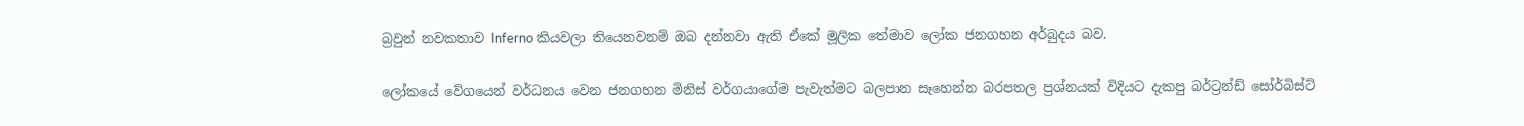බ්‍රවුන් නවකතාව Inferno කියවලා තියෙනවනම් ඔබ දන්නවා ඇති ඒකේ මූලික තේමාව ලෝක ජනගහන අර්බුදය බව.

ලෝකයේ වේගයෙන් වර්ධනය වෙන ජනගහන මිනිස් වර්ගයාගේම පැවැත්මට බලපාන සෑහෙන්න බරපතල ප්‍රශ්නයක් විදියට දැකපු බර්ට්‍රන්ඩ් සෝර්බිස්ට්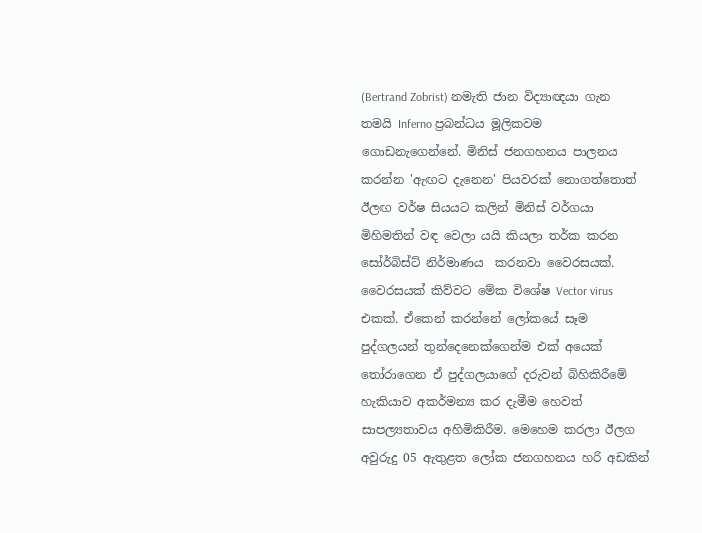(Bertrand Zobrist) නමැති ජාන විද්‍යාඥයා ගැන තමයි Inferno ප්‍රබන්ධය මූලිකවම ගොඩනැගෙන්නේ. මිනිස් ජනගහනය පාලනය කරන්න 'ඇඟට දැනෙන' පියවරක් නොගත්තොත් ඊලඟ වර්ෂ සියයට කලින් මිනිස් වර්ගයා මිහිමතින් වඳ වෙලා යයි කියලා තර්ක කරන සෝර්බිස්ට් නිර්මාණය  කරනවා වෛරසයක්. වෛරසයක් කිව්වට මේක විශේෂ Vector virus එකක්. ඒකෙන් කරන්නේ ලෝකයේ සෑම පුද්ගලයන් තුන්දෙනෙක්ගෙන්ම එක් අයෙක් තෝරාගෙන ඒ පුද්ගලයාගේ දරුවන් බිහිකිරීමේ හැකියාව අකර්මන්‍ය කර දැමීම හෙවත් සාපල්‍යතාවය අහිමිකිරීම. මෙහෙම කරලා ඊලග අවුරුදු 05 ඇතුළත ලෝක ජනගහනය හරි අඩකින්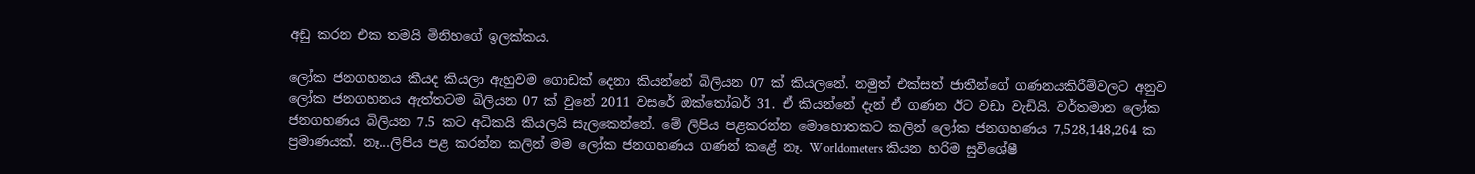අඩු කරන එක තමයි මිනිහගේ ඉලක්කය.

ලෝක ජනගහනය කීයද කියලා ඇහුවම ගොඩක් දෙනා කියන්නේ බිලියන 07 ක් කියලනේ. නමුත් එක්සත් ජාතීන්ගේ ගණනයකිරීම්වලට අනුව ලෝක ජනගහනය ඇත්තටම බිලියන 07 ක් වුනේ 2011 වසරේ ඔක්තෝබර් 31. ඒ කියන්නේ දැන් ඒ ගණන ඊට වඩා වැඩියි. වර්තමාන ලෝක ජනගහණය බිලියන 7.5 කට අධිකයි කියලයි සැලකෙන්නේ. මේ ලිපිය පළකරන්න මොහොතකට කලින් ලෝක ජනගහණය 7,528,148,264 ක ප්‍රමාණයක්. නෑ...ලිපිය පළ කරන්න කලින් මම ලෝක ජනගහණය ගණන් කළේ නෑ. Worldometers කියන හරිම සුවිශේෂී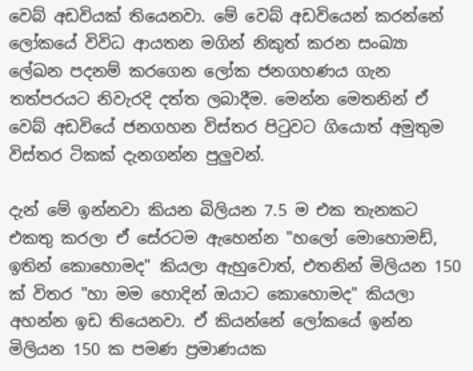වෙබ් අඩවියක් තියෙනවා. මේ වෙබ් අඩවියෙන් කරන්නේ ලෝකයේ විවිධ ආයතන මගින් නිකුත් කරන සංඛ්‍යා ලේඛන පදනම් කරගෙන ලෝක ජනගහණය ගැන තත්පරයට නිවැරදි දත්ත ලබාදීම. මෙන්න මෙතනින් ඒ වෙබ් අඩවියේ ජනගහන විස්තර පිටුවට ගියොත් අමුතුම විස්තර ටිකක් දැනගන්න පුලුවන්.

දැන් මේ ඉන්නවා කියන බිලියන 7.5 ම එක තැනකට එකතු කරලා ඒ සේරටම ඇහෙන්න "හලෝ මොහොමඩ්, ඉතින් කොහොමද" කියලා ඇහුවොත්, එතනින් මිලියන 150 ක් විතර "හා මම හොදින් ඔයාට කොහොමද" කියලා අහන්න ඉඩ තියෙනවා. ඒ කියන්නේ ලෝකයේ ඉන්න මිලියන 150 ක පමණ ප්‍රමාණයක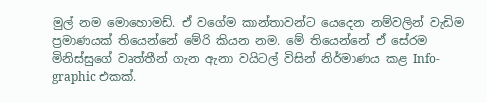මුල් නම මොහොමඩ්. ඒ වගේම කාන්තාවන්ට යෙදෙන නම්වලින් වැඩිම ප්‍රමාණයක් තියෙන්නේ මේරි කියන නම. මේ තියෙන්නේ ඒ සේරම මිනිස්සුගේ වෘත්තීන් ගැන ඇනා වයිටල් විසින් නිර්මාණය කළ Info-graphic එකක්.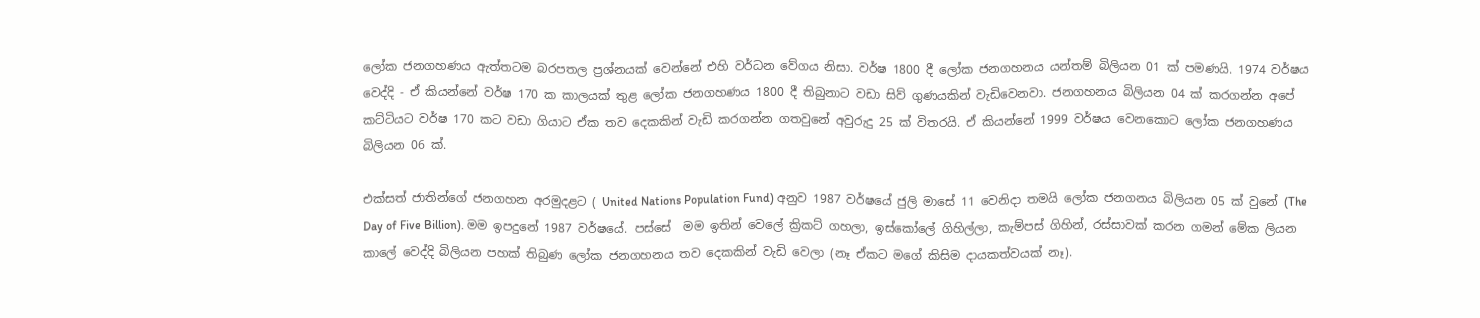ලෝක ජනගහණය ඇත්තටම බරපතල ප්‍රශ්නයක් වෙන්නේ එහි වර්ධන වේගය නිසා. වර්ෂ 1800 දී ලෝක ජනගහනය යන්තම් බිලියන 01 ක් පමණයි. 1974 වර්ෂය වෙද්දි - ඒ කියන්නේ වර්ෂ 170 ක කාලයක් තුළ ලෝක ජනගහණය 1800 දී තිබුනාට වඩා සිව් ගුණයකින් වැඩිවෙනවා. ජනගහනය බිලියන 04 ක් කරගන්න අපේ කට්ටියට වර්ෂ 170 කට වඩා ගියාට ඒක තව දෙකකින් වැඩි කරගන්න ගතවුනේ අවුරුදු 25 ක් විතරයි. ඒ කියන්නේ 1999 වර්ෂය වෙනකොට ලෝක ජනගහණය බිලියන 06 ක්.

එක්සත් ජාතින්ගේ ජනගහන අරමුදළට ( United Nations Population Fund) අනුව 1987 වර්ෂයේ ජුලි මාසේ 11 වෙනිදා තමයි ලෝක ජනගනය බිලියන 05 ක් වුනේ (The Day of Five Billion). මම ඉපදුනේ 1987 වර්ෂයේ. පස්සේ  මම ඉතින් වෙලේ ක්‍රිකට් ගහලා, ඉස්කෝලේ ගිහිල්ලා, කැම්පස් ගිහින්, රස්සාවක් කරන ගමන් මේක ලියන කාලේ වෙද්දි බිලියන පහක් තිබුණ ලෝක ජනගහනය තව දෙකකින් වැඩි වෙලා (නෑ ඒකට මගේ කිසිම දායකත්වයක් නෑ).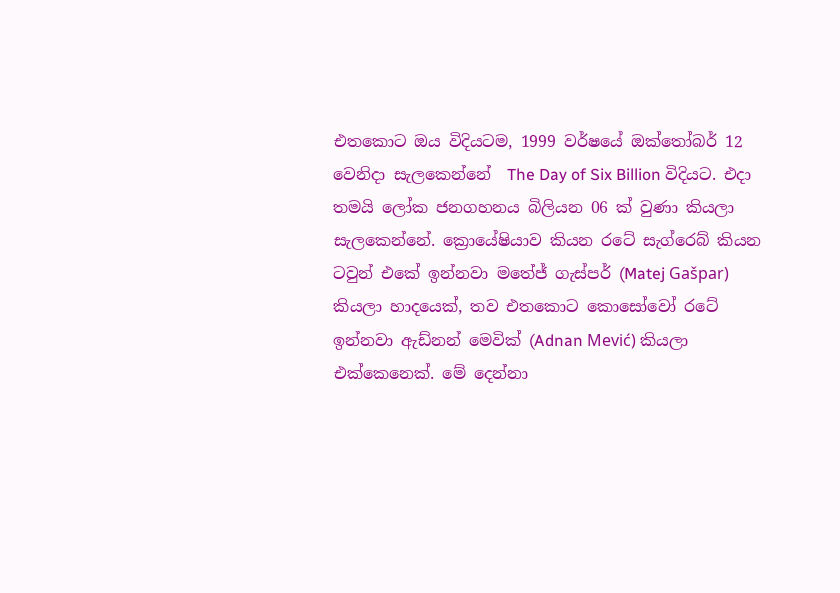එතකොට ඔය විදියටම, 1999 වර්ෂයේ ඔක්තෝබර් 12 වෙනිදා සැලකෙන්නේ  The Day of Six Billion විදියට. එදා තමයි ලෝක ජනගහනය බිලියන 06 ක් වුණා කියලා සැලකෙන්නේ. ක්‍රොයේෂියාව කියන රටේ සැග්රෙබ් කියන ටවුන් එකේ ඉන්නවා මතේජ් ගැස්පර් (Matej Gašpar) කියලා හාදයෙක්, තව එතකොට කොසෝවෝ රටේ ඉන්නවා ඇඩ්නන් මෙවික් (Adnan Mević) කියලා එක්කෙනෙක්. මේ දෙන්නා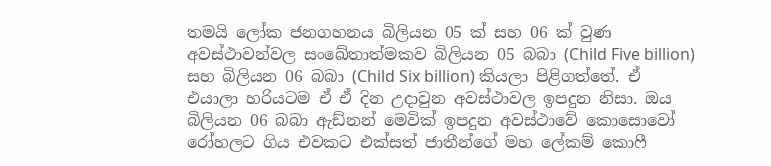තමයි ලෝක ජනගහනය බිලියන 05 ක් සහ 06 ක් වුණ අවස්ථාවන්වල සංඛේතාත්මකව බිලියන 05 බබා (Child Five billion) සහ බිලියන 06 බබා (Child Six billion) කියලා පිළිගත්තේ. ඒ එයාලා හරියටම ඒ ඒ දින උදාවුන අවස්ථාවල ඉපදුන නිසා. ඔය බිලියන 06 බබා ඇඩ්නන් මෙවික් ඉපදුන අවස්ථාවේ කොසොවෝ රෝහලට ගිය එවකට එක්සත් ජාතීන්ගේ මහ ලේකම් කොෆී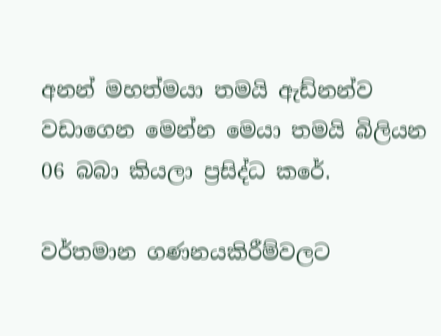අනන් මහත්මයා තමයි ඇඩ්නන්ව වඩාගෙන මෙන්න මෙයා තමයි බිලියන 06 බබා කියලා ප්‍රසිද්ධ කරේ.

වර්තමාන ගණනයකිරීම්වලට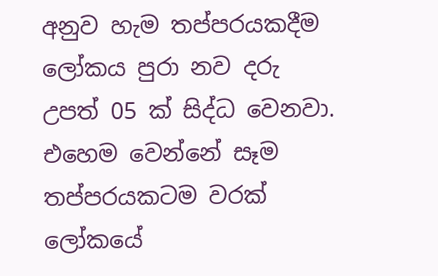අනුව හැම තප්පරයකදීම ලෝකය පුරා නව දරු උපත් 05 ක් සිද්ධ වෙනවා. එහෙම වෙන්නේ සෑම තප්පරයකටම වරක් ලෝකයේ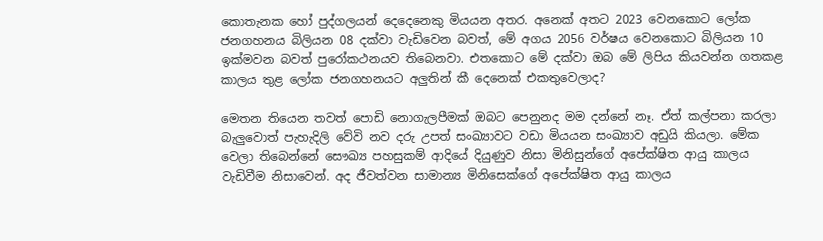කොතැනක හෝ පුද්ගලයන් දෙදෙනෙකු මියයන අතර. අනෙක් අතට 2023 වෙනකොට ලෝක ජනගහනය බිලියන 08 දක්වා වැඩිවෙන බවත්, මේ අගය 2056 වර්ෂය වෙනකොට බිලියන 10 ඉක්මවන බවත් පුරෝකථනයව තිබෙනවා. එතකොට මේ දක්වා ඔබ මේ ලිපිය කියවන්න ගතකළ කාලය තුළ ලෝක ජනගහනයට අලුතින් කී දෙනෙක් එකතුවෙලාද?

මෙතන තියෙන තවත් පොඩි නොගැලපීමක් ඔබට පෙනුනද මම දන්නේ නෑ. ඒත් කල්පනා කරලා බැලුවොත් පැහැදිලි වේවි නව දරු උපත් සංඛ්‍යාවට වඩා මියයන සංඛ්‍යාව අඩුයි කියලා. මේක වෙලා තිබෙන්නේ සෞඛ්‍ය පහසුකම් ආදියේ දියුණුව නිසා මිනිසුන්ගේ අපේක්ෂිත ආයු කාලය වැඩිවීම නිසාවෙන්. අද ජීවත්වන සාමාන්‍ය මිනිසෙක්ගේ අපේක්ෂිත ආයු කාලය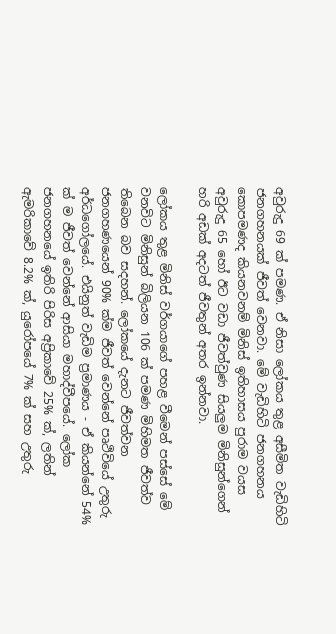අවුරුදු 69 ක් පමණ. ඒ නිසා ලෝකය තුළ අසීමිත වැඩිහිටි ජනගහනයක් ජීවත් වෙනවා. මේ වැඩිහිටි ජනගහනය කොපමණද කියනවනම් මිනිස් ඉතිහාසය පුරාම වයස අවුරුදු 65 හෝ ඊට වඩා ජීවත්වුණ සියලුම මිනිසුන්ගෙන් හරි අඩක් අදටත් ජීවතුන් අතර ඉන්නවා.

ලෝකය තුළ මිනිස් වර්ගයාගේ පහළ වීමෙන් පස්සේ මේ වනවිට මිනිසුන් බිලියන 106 ක් පමණ මිහිමත ජීවත්ව තිබෙන බව සදහන්. ලෝකයේ දැනට ජීවත්වන ජනගහණයෙන් 90% ක්ම ජීවත් වෙන්නේ පෘථිවියේ උතුරු අර්ධගෝලයේ. එයිනුත් වැඩිම ප්‍රමාණය - ඒ කියන්නේ 54% ක් ම ජීවත් වෙන්නේ ආසියා මහාද්වීපයේ. ලෝක ජනගහනයේ ඉතිරි පිරිස අප්‍රිකාවේ 25% ක්, ලතින් ඇමරිකාවේ 8.2% ක්, යුරෝපයේ 7% ක් සහ උතුරු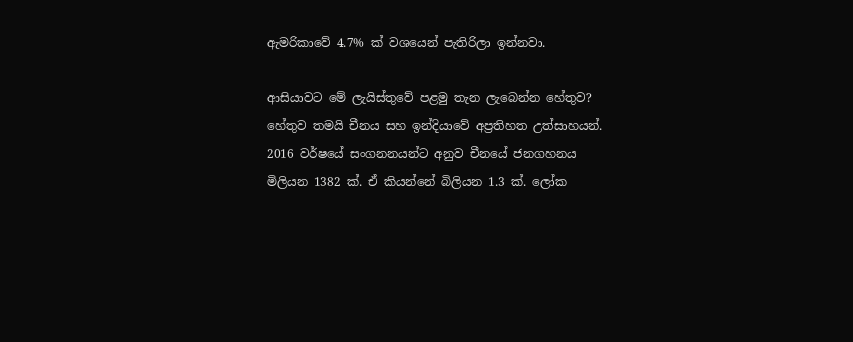ඇමරිකාවේ 4.7% ක් වශයෙන් පැතිරිලා ඉන්නවා.

ආසියාවට මේ ලැයිස්තුවේ පළමු තැන ලැබෙන්න හේතුව? හේතුව තමයි චීනය සහ ඉන්දියාවේ අප්‍රතිහත උත්සාහයන්. 2016 වර්ෂයේ සංගනනයන්ට අනුව චීනයේ ජනගහනය මිලියන 1382 ක්. ඒ කියන්නේ බිලියන 1.3 ක්. ලෝක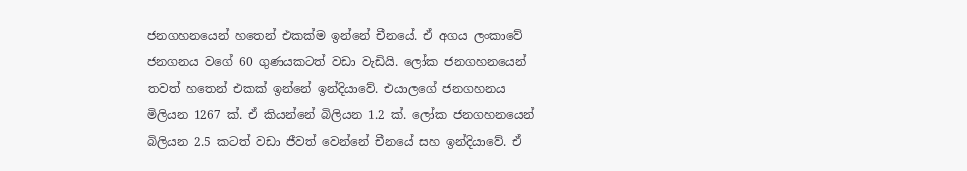ජනගහනයෙන් හතෙන් එකක්ම ඉන්නේ චීනයේ. ඒ අගය ලංකාවේ ජනගනය වගේ 60 ගුණයකටත් වඩා වැඩියි. ලෝක ජනගහනයෙන් තවත් හතෙන් එකක් ඉන්නේ ඉන්දියාවේ. එයාලගේ ජනගහනය මිලියන 1267 ක්. ඒ කියන්නේ බිලියන 1.2 ක්. ලෝක ජනගහනයෙන් බිලියන 2.5 කටත් වඩා ජීවත් වෙන්නේ චීනයේ සහ ඉන්දියාවේ. ඒ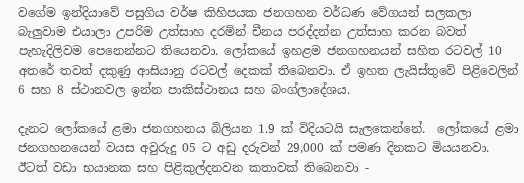වගේම ඉන්දියාවේ පසුගිය වර්ෂ කිහිපයක ජනගහන වර්ධණ වේගයන් සලකලා බැලුවාම එයාලා උපරිම උත්සාහ දරමින් චීනය පරද්දන්න උත්සාහ කරන බවත් පැහැදිලිවම පෙනෙන්නට තියෙනවා. ලෝකයේ ඉහළම ජනගහනයන් සහිත රටවල් 10 අතරේ තවත් දකුණු ආසියානු රටවල් දෙකක් තිබෙනවා. ඒ ඉහත ලැයිස්තුවේ පිළිවෙලින් 6 සහ 8 ස්ථානවල ඉන්න පාකිස්ථානය සහ බංග්ලාදේශය.

දැනට ලෝකයේ ළමා ජනගහනය බිලියන 1.9 ක් විදියටයි සැලකෙන්නේ.  ලෝකයේ ළමා ජනගහනයෙන් වයස අවුරුදු 05 ට අඩු දරුවන් 29,000 ක් පමණ දිනකට මියයනවා. ඊටත් වඩා භයානක සහ පිළිකුල්දනවන කතාවක් තිබෙනවා -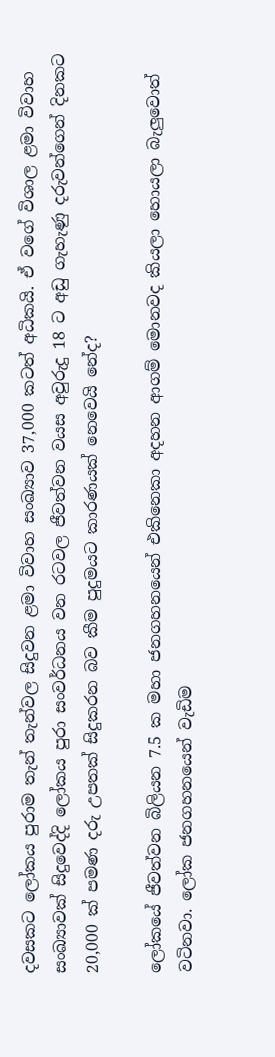දවසකට ලෝකය පුරාම තැන් තැන්වල සිදුවන ළමා විවාහ සංඛ්‍යාව 37,000 කටත් අධිකයි. ඒ වගේ විශාල ළමා විවාහ සංඛ්‍යාවක් සිදුවෙද්දි ලෝකය පුරා සංවර්ධනය වන රටවල ජීවත්වන වයස අවුරුදු 18 ට අඩු ගැහැණු දරුවන්ගෙන් දිනකට 20,000 ක් පමණ දරු උපතක් සිදුකරන බව කීම පුදුමයට කාරණයක් නෙවෙයි නේද?

ලෝකයේ ජීවත්වන බිලියන 7.5 ක මහා ජනගහනයෙන් එකිනෙකා අදහන ආගම් මොනවද කියලා හොයලා බැලුවොත් වටිනවා. ලෝක ජනගහනයෙන් වැඩිම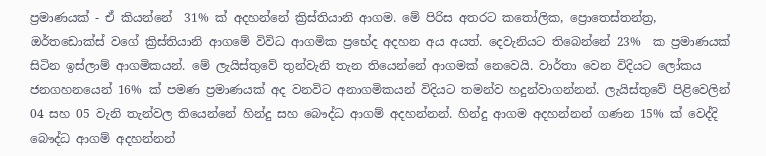ප්‍රමාණයක් - ඒ කියන්නේ  31% ක් අදහන්නේ ක්‍රිස්තියානි ආගම. මේ පිරිස අතරට කතෝලික, ප්‍රොතෙස්තන්ත්‍ර, ඔර්තඩොක්ස් වගේ ක්‍රිස්තියානි ආගමේ විවිධ ආගමික ප්‍රභේද අදහන අය අයත්. දෙවැනියට තිබෙන්නේ 23%  ක ප්‍රමාණයක් සිටින ඉස්ලාම් ආගමිකයන්. මේ ලැයිස්තුවේ තුන්වැනි තැන තියෙන්නේ ආගමක් නෙවෙයි. වාර්තා වෙන විදියට ලෝකය ජනගහනයෙන් 16% ක් පමණ ප්‍රමාණයක් අද වනවිට අනාගමිකයන් විදියට තමන්ව හදුන්වාගන්නන්. ලැයිස්තුවේ පිළිවෙලින් 04 සහ 05 වැනි තැන්වල තියෙන්නේ හින්දු සහ බෞද්ධ ආගම් අදහන්නන්. හින්දු ආගම අදහන්නන් ගණන 15% ක් වෙද්දි බෞද්ධ ආගම් අදහන්නන්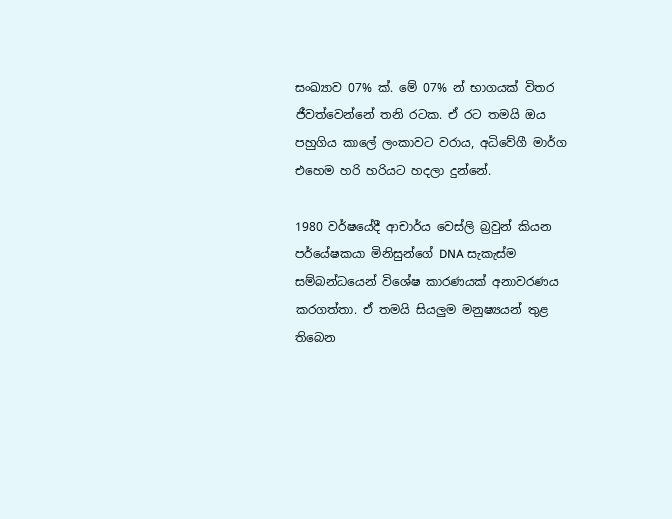සංඛ්‍යාව 07% ක්. මේ 07% න් භාගයක් විතර ජීවත්වෙන්නේ තනි රටක. ඒ රට තමයි ඔය පහුගිය කාලේ ලංකාවට වරාය, අධිවේගී මාර්ග එහෙම හරි හරියට හදලා දුන්නේ.

1980 වර්ෂයේදී ආචාර්ය වෙස්ලි බ්‍රවුන් කියන පර්යේෂකයා මිනිසුන්ගේ DNA සැකැස්ම සම්බන්ධයෙන් විශේෂ කාරණයක් අනාවරණය කරගත්තා. ඒ තමයි සියලුම මනුෂ්‍යයන් තුළ තිබෙන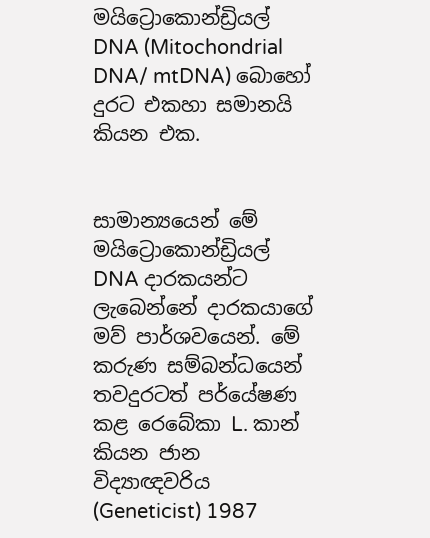මයිට්‍රොකොන්ඩ්‍රියල් DNA (Mitochondrial DNA/ mtDNA) බොහෝ දුරට එකහා සමානයි කියන එක.


සාමාන්‍යයෙන් මේ මයිට්‍රොකොන්ඩ්‍රියල් DNA දාරකයන්ට ලැබෙන්නේ දාරකයාගේ මව් පාර්ශවයෙන්. මේ කරුණ සම්බන්ධයෙන් තවදුරටත් පර්යේෂණ කළ රෙබේකා L. කාන් කියන ජාන විද්‍යාඥවරිය (Geneticist) 1987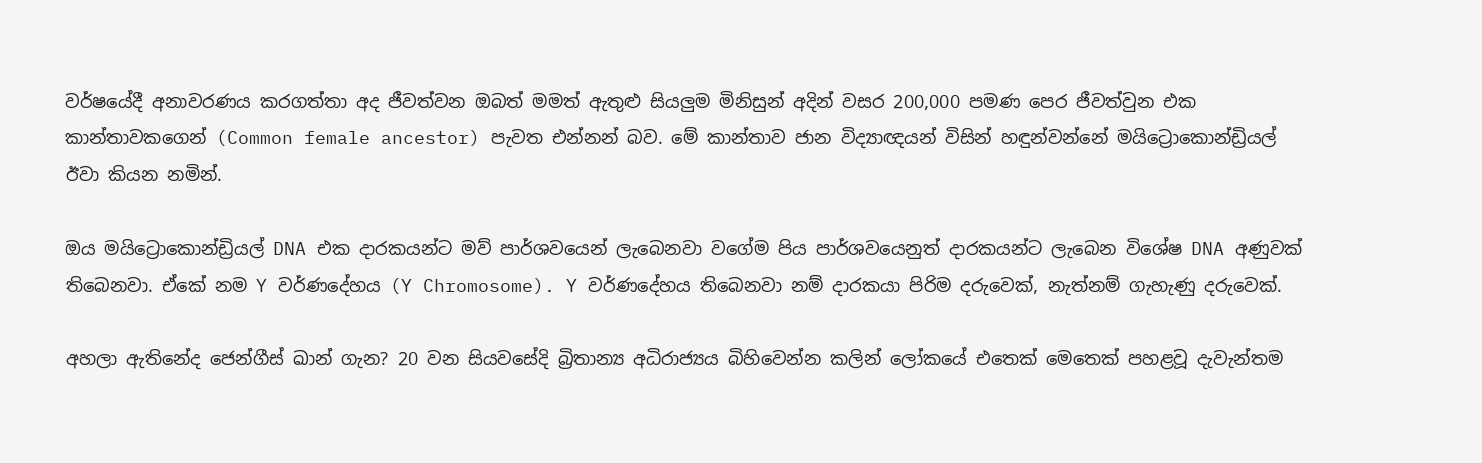වර්ෂයේදී අනාවරණය කරගත්තා අද ජීවත්වන ඔබත් මමත් ඇතුළු සියලුම මිනිසුන් අදින් වසර 200,000 පමණ පෙර ජීවත්වුන එක කාන්තාවකගෙන් (Common female ancestor) පැවත එන්නන් බව. මේ කාන්තාව ජාන විද්‍යාඥයන් විසින් හඳුන්වන්නේ මයිට්‍රොකොන්ඩ්‍රියල් ඊවා කියන නමින්.

ඔය මයිට්‍රොකොන්ඩ්‍රියල් DNA එක දාරකයන්ට මව් පාර්ශවයෙන් ලැබෙනවා වගේම පිය පාර්ශවයෙනුත් දාරකයන්ට ලැබෙන විශේෂ DNA අණුවක් තිබෙනවා. ඒකේ නම Y වර්ණදේහය (Y Chromosome). Y වර්ණදේහය තිබෙනවා නම් දාරකයා පිරිම දරුවෙක්, නැත්නම් ගැහැණු දරුවෙක්.

අහලා ඇතිනේද ජෙන්ගීස් ඛාන් ගැන? 20 වන සියවසේදි බ්‍රිතාන්‍ය අධිරාජ්‍යය බිහිවෙන්න කලින් ලෝකයේ එතෙක් මෙතෙක් පහළවූ දැවැන්තම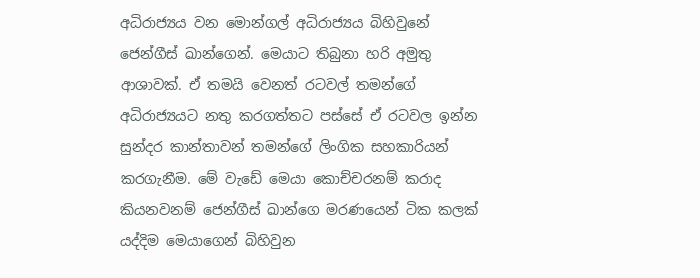අධිරාජ්‍යය වන මොන්ගල් අධිරාජ්‍යය බිහිවුනේ ජෙන්ගීස් ඛාන්ගෙන්. මෙයාට තිබුනා හරි අමුතු ආශාවක්. ඒ තමයි වෙනත් රටවල් තමන්ගේ අධිරාජ්‍යයට නතු කරගත්තට පස්සේ ඒ රටවල ඉන්න සුන්දර කාන්තාවන් තමන්ගේ ලිංගික සහකාරියන් කරගැනීම. මේ වැඩේ මෙයා කොච්චරනම් කරාද කියනවනම් ජෙන්ගීස් ඛාන්ගෙ මරණයෙන් ටික කලක් යද්දිම මෙයාගෙන් බිහිවුන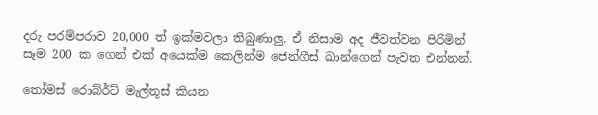දරු පරම්පරාව 20,000 ත් ඉක්මවලා තිබුණාලු. ඒ නිසාම අද ජීවත්වන පිරිමින් සෑම 200 ක ගෙන් එක් අයෙක්ම කෙලින්ම ජෙන්ගීස් ඛාන්ගෙන් පැවත එන්නන්.

තෝමස් රොබ්ර්ට් මැල්තූස් කියන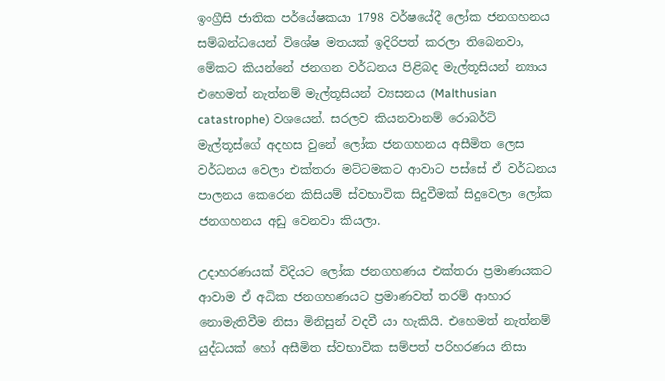ඉංග්‍රීසි ජාතික පර්යේෂකයා 1798 වර්ෂයේදී ලෝක ජනගහනය සම්බන්ධයෙන් විශේෂ මතයක් ඉදිරිපත් කරලා තිබෙනවා, මේකට කියන්නේ ජනගන වර්ධනය පිළිබද මැල්තූසියන් න්‍යාය එහෙමත් නැත්නම් මැල්තූසියන් ව්‍යසනය (Malthusian catastrophe) වශයෙන්. සරලව කියනවානම් රොබර්ට් මැල්තූස්ගේ අදහස වුනේ ලෝක ජනගහනය අසීමිත ලෙස වර්ධනය වෙලා එක්තරා මට්ටමකට ආවාට පස්සේ ඒ වර්ධනය පාලනය කෙරෙන කිසියම් ස්වභාවික සිදුවීමක් සිදුවෙලා ලෝක ජනගහනය අඩු වෙනවා කියලා.

උදාහරණයක් විදියට ලෝක ජනගහණය එක්තරා ප්‍රමාණයකට ආවාම ඒ අධික ජනගහණයට ප්‍රමාණවත් තරම් ආහාර නොමැතිවීම නිසා මිනිසුන් වදවී යා හැකියි. එහෙමත් නැත්නම් යුද්ධයක් හෝ අසීමිත ස්වභාවික සම්පත් පරිහරණය නිසා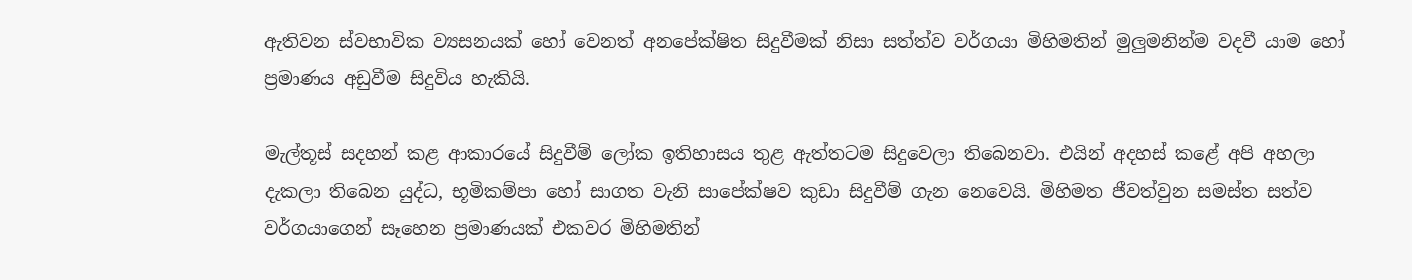ඇතිවන ස්වභාවික ව්‍යසනයක් හෝ වෙනත් අනපේක්ෂිත සිදුවීමක් නිසා සත්ත්ව වර්ගයා මිහිමතින් මුලුමනින්ම වදවී යාම හෝ ප්‍රමාණය අඩුවීම සිදුවිය හැකියි.

මැල්තූස් සදහන් කළ ආකාරයේ සිදුවීම් ලෝක ඉතිහාසය තුළ ඇත්තටම සිදුවෙලා තිබෙනවා. එයින් අදහස් කළේ අපි අහලා දැකලා තිබෙන යුද්ධ, භූමිකම්පා හෝ සාගත වැනි සාපේක්ෂව කුඩා සිදුවීම් ගැන නෙවෙයි. මිහිමත ජීවත්වුන සමස්ත සත්ව වර්ගයාගෙන් සෑහෙන ප්‍රමාණයක් එකවර මිහිමතින්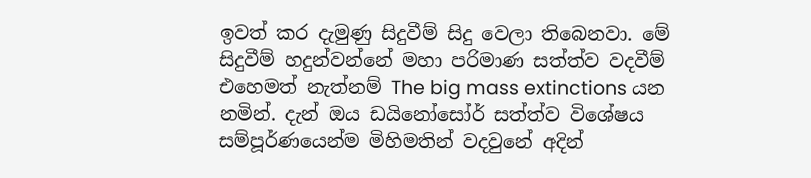ඉවත් කර දැමුණු සිදුවීම් සිදු වෙලා තිබෙනවා. මේ සිදුවීම් හදුන්වන්නේ මහා පරිමාණ සත්ත්ව වදවීම් එහෙමත් නැත්නම් The big mass extinctions යන නමින්. දැන් ඔය ඩයිනෝසෝර් සත්ත්ව විශේෂය සම්පූර්ණයෙන්ම මිහිමතින් වදවුනේ අදින්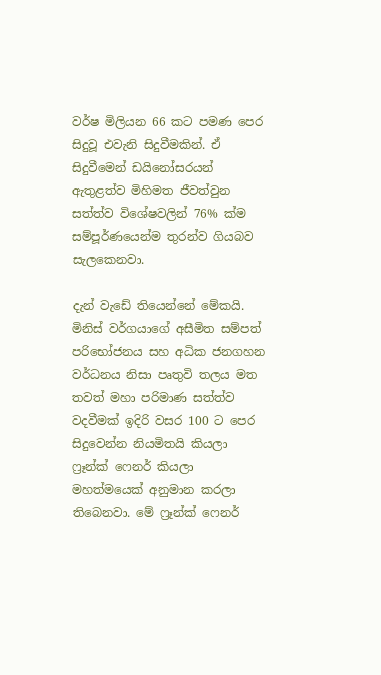වර්ෂ මිලියන 66 කට පමණ පෙර සිදුවූ එවැනි සිදුවීමකින්. ඒ සිදුවීමෙන් ඩයිනෝසරයන් ඇතුළත්ව මිහිමත ජීවත්වුන සත්ත්ව විශේෂවලින් 76% ක්ම සම්පූර්ණයෙන්ම තුරන්ව ගියබව සැලකෙනවා.

දැන් වැඩේ තියෙන්නේ මේකයි. මිනිස් වර්ගයාගේ අසීමිත සම්පත් පරිභෝජනය සහ අධික ජනගහන වර්ධනය නිසා පෘතුවි තලය මත තවත් මහා පරිමාණ සත්ත්ව වදවීමක් ඉදිරි වසර 100 ට පෙර සිදුවෙන්න නියමිතයි කියලා ෆ්‍රෑන්ක් ෆෙනර් කියලා මහත්මයෙක් අනුමාන කරලා තිබෙනවා. මේ ෆ්‍රෑන්ක් ෆෙනර්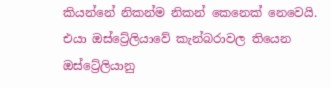කියන්නේ නිකන්ම නිකන් කෙනෙක් නෙවෙයි. එයා ඔස්ට්‍රේලියාවේ කැන්බරාවල තියෙන ඔස්ට්‍රේලියානු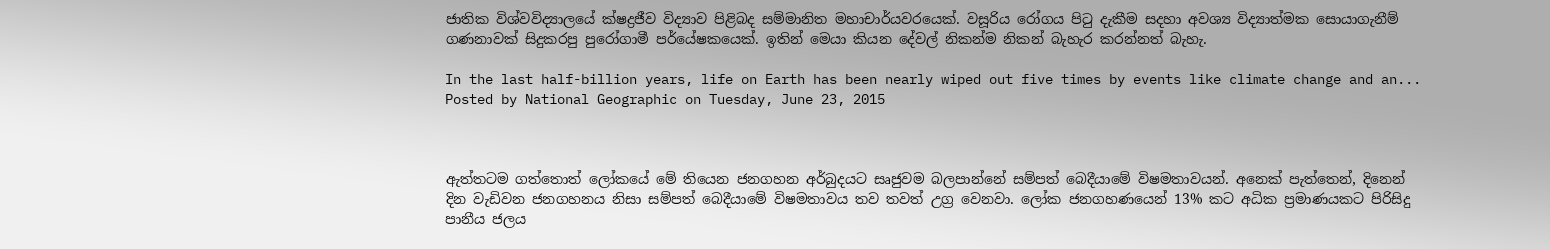ජාතික විශ්වවිද්‍යාලයේ ක්ෂද්‍රජීව විද්‍යාව පිළිබ‍ද සම්මානිත මහාචාර්යවරයෙක්. වසූරිය රෝගය පිටු දැකීම සදහා අවශ්‍ය විද්‍යාත්මක සොයාගැනීම් ගණනාවක් සිදුකරපු පුරෝගාමී පර්යේෂකයෙක්. ඉතින් මෙයා කියන දේවල් නිකන්ම නිකන් බැහැර කරන්නත් බැහැ.

In the last half-billion years, life on Earth has been nearly wiped out five times by events like climate change and an...
Posted by National Geographic on Tuesday, June 23, 2015



ඇත්තටම ගත්තොත් ලෝකයේ මේ තියෙන ජනගහන අර්බුදයට සෘජුවම බලපාන්නේ සම්පත් බෙදීයාමේ විෂමතාවයන්. අනෙක් පැත්තෙන්, දිනෙන් දින වැඩිවන ජනගහනය නිසා සම්පත් බෙදීයාමේ විෂමතාවය තව තවත් උග්‍ර වෙනවා. ලෝක ජනගහණයෙන් 13% කට අධික ප්‍රමාණයකට පිරිසිදු පානීය ජලය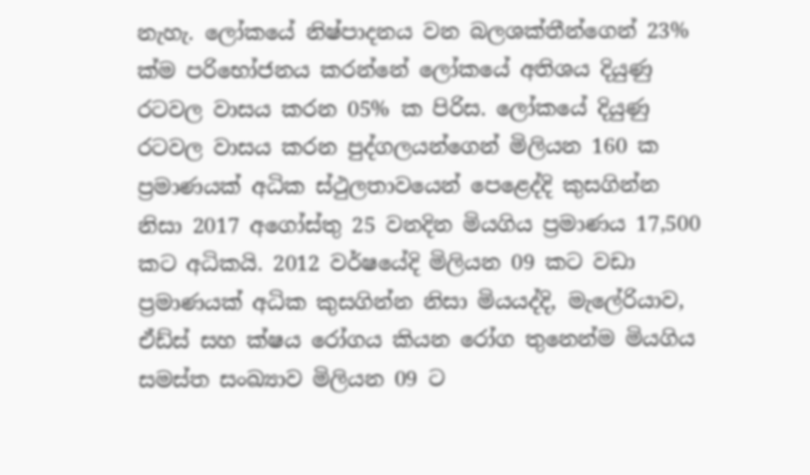නැහැ. ලෝකයේ නිෂ්පාදනය වන බලශක්තීන්ගෙන් 23% ක්ම පරිභෝජනය කරන්නේ ලෝකයේ අතිශය දියුණු රටවල වාසය කරන 05% ක පිරිස. ලෝකයේ දියුණු රටවල වාසය කරන පුද්ගලයන්ගෙන් මිලියන 160 ක ප්‍රමාණයක් අධික ස්ථුලතාවයෙන් පෙළෙද්දි කුසගින්න නිසා 2017 අගෝස්තු 25 වනදින මියගිය ප්‍රමාණය 17,500 කට අධිකයි. 2012 වර්ෂයේදි මිලියන 09 කට වඩා ප්‍රමාණයක් අධික කුසගින්න නිසා මියයද්දි, මැලේරියාව, ඒඩ්ස් සහ ක්ෂය රෝගය කියන රෝග තුනෙන්ම මියගිය සමස්ත සංඛ්‍යාව මිලියන 09 ට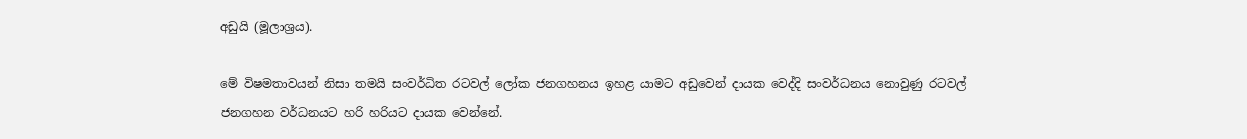අඩුයි (මූලාශ්‍රය).

මේ විෂමතාවයන් නිසා තමයි සංවර්ධිත රටවල් ලෝක ජනගහනය ඉහළ යාමට අඩුවෙන් දායක වෙද්දි සංවර්ධනය නොවුණු රටවල් ජනගහන වර්ධනයට හරි හරියට දායක වෙන්නේ.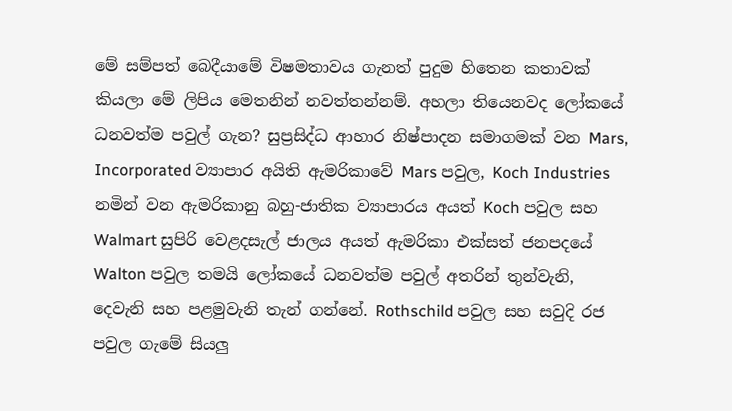මේ සම්පත් බෙදීයාමේ විෂමතාවය ගැනත් පුදුම හිතෙන කතාවක් කියලා මේ ලිපිය මෙතනින් නවත්තන්නම්. අහලා තියෙනවද ලෝකයේ ධනවත්ම පවුල් ගැන? සුප්‍රසිද්ධ ආහාර නිෂ්පාදන සමාගමක් වන Mars, Incorporated ව්‍යාපාර අයිති ඇමරිකාවේ Mars පවුල, Koch Industries නමින් වන ඇමරිකානු බහු-ජාතික ව්‍යාපාරය අයත් Koch පවුල සහ Walmart සුපිරි වෙළදසැල් ජාලය අයත් ඇමරිකා එක්සත් ජනපදයේ Walton පවුල තමයි ලෝකයේ ධනවත්ම පවුල් අතරින් තුන්වැනි, දෙවැනි සහ පළමුවැනි තැන් ගන්නේ. Rothschild පවුල සහ සවුදි රජ පවුල ගැමේ සියලු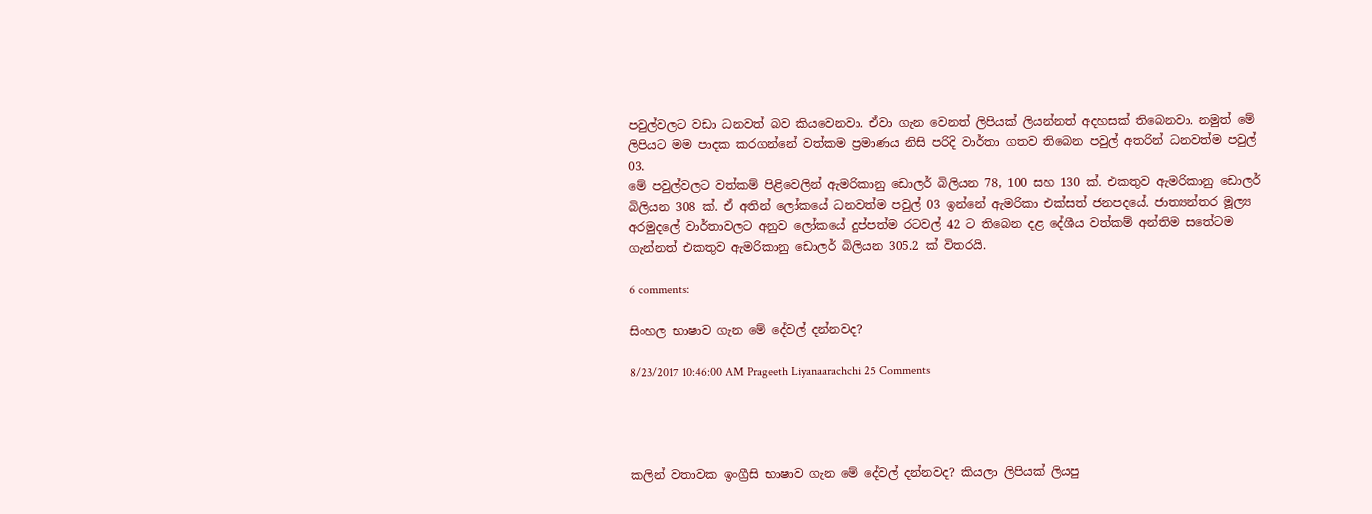පවුල්වලට වඩා ධනවත් බව කියවෙනවා. ඒවා ගැන වෙනත් ලිපියක් ලියන්නත් අදහසක් තිබෙනවා. නමුත් මේ ලිපියට මම පාදක කරගන්නේ වත්කම ප්‍රමාණය නිසි පරිදි වාර්තා ගතව තිබෙන පවුල් අතරින් ධනවත්ම පවුල් 03.
මේ පවුල්වලට වත්කම් පිළිවෙලින් ඇමරිකානු ඩොලර් බිලියන 78, 100 සහ 130 ක්. එකතුව ඇමරිකානු ඩොලර් බිලියන 308 ක්. ඒ අතින් ලෝකයේ ධනවත්ම පවුල් 03 ඉන්නේ ඇමරිකා එක්සත් ජනපදයේ. ජාත්‍යන්තර මූල්‍ය අරමුදලේ වාර්තාවලට අනුව ලෝකයේ දුප්පත්ම රටවල් 42 ට තිබෙන දළ දේශීය වත්කම් අන්තිම සතේටම ගැන්නත් එකතුව ඇමරිකානු ඩොලර් බිලියන 305.2 ක් විතරයි.

6 comments:

සිංහල භාෂාව ගැන මේ දේවල් දන්නවද?

8/23/2017 10:46:00 AM Prageeth Liyanaarachchi 25 Comments




කලින් වතාවක ඉංග්‍රීසි භාෂාව ගැන මේ දේවල් දන්නවද? කියලා ලිපියක් ලියපු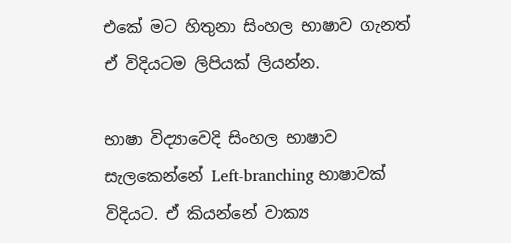එකේ මට හිතුනා සිංහල භාෂාව ගැනත් ඒ විදියටම ලිපියක් ලියන්න.

භාෂා විද්‍යාවෙදි සිංහල භාෂාව සැලකෙන්නේ Left-branching භාෂාවක් විදියට. ඒ කියන්නේ වාක්‍ය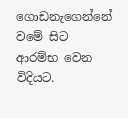ගොඩනැගෙන්නේ වමේ සිට ආරම්භ වෙන විදියට.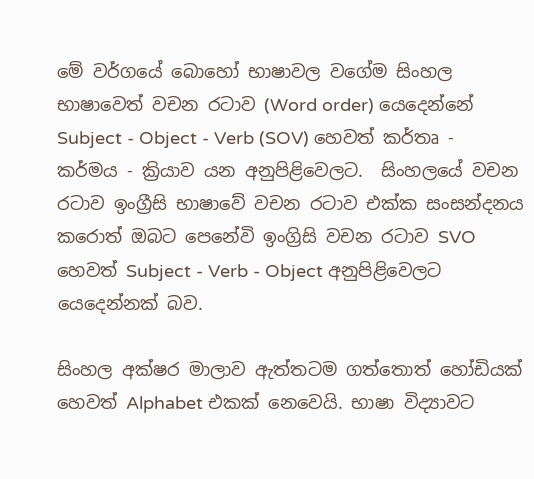මේ වර්ගයේ බොහෝ භාෂාවල වගේම සිංහල භාෂාවෙත් වචන රටාව (Word order) යෙදෙන්නේ Subject - Object - Verb (SOV) හෙවත් කර්තෘ - කර්මය - ක්‍රියාව යන අනුපිළිවෙලට.  සිංහලයේ වචන රටාව ඉංග්‍රීසි භාෂාවේ වචන රටාව එක්ක සංසන්දනය කරොත් ඔබට පෙනේවි ඉංග්‍රිසි වචන රටාව SVO හෙවත් Subject - Verb - Object අනුපිළිවෙලට යෙදෙන්නක් බව.

සිංහල අක්ෂර මාලාව ඇත්තටම ගත්තොත් හෝඩියක් හෙවත් Alphabet එකක් නෙවෙයි. භාෂා විද්‍යාවට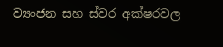ව්‍යංජන සහ ස්වර අක්ෂරවල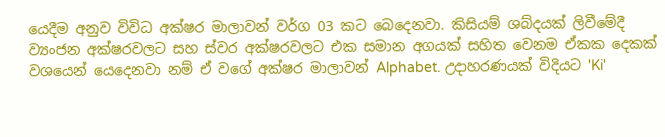යෙදීම අනුව විවිධ අක්ෂර මාලාවන් වර්ග 03 කට බෙදෙනවා. කිසියම් ශබ්දයක් ලිවීමේදී ව්‍යංජන අක්ෂරවලට සහ ස්වර අක්ෂරවලට එක සමාන අගයක් සහිත වෙනම ඒකක දෙකක් වශයෙන් යෙදෙනවා නම් ඒ වගේ අක්ෂර මාලාවන් Alphabet. උදාහරණයක් විදියට 'Ki'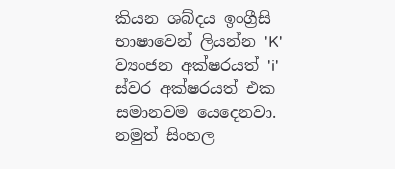කියන ශබ්දය ඉංග්‍රීසි භාෂාවෙන් ලියන්න 'K' ව්‍යංජන අක්ෂරයත් 'i' ස්වර අක්ෂරයත් එක සමානවම යෙදෙනවා. නමුත් සිංහල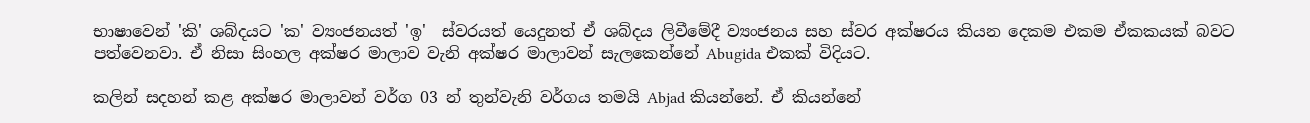භාෂාවෙන් 'කි' ශබ්දයට 'ක' ව්‍යංජනයත් 'ඉ'  ස්වරයත් යෙදුනත් ඒ ශබ්දය ලිවීමේදී ව්‍යංජනය සහ ස්වර අක්ෂරය කියන දෙකම එකම ඒකකයක් බවට පත්වෙනවා. ඒ නිසා සිංහල අක්ෂර මාලාව වැනි අක්ෂර මාලාවන් සැලකෙන්නේ Abugida එකක් විදියට.

කලින් සදහන් කළ අක්ෂර මාලාවන් වර්ග 03 න් තුන්වැනි වර්ගය තමයි Abjad කියන්නේ. ඒ කියන්නේ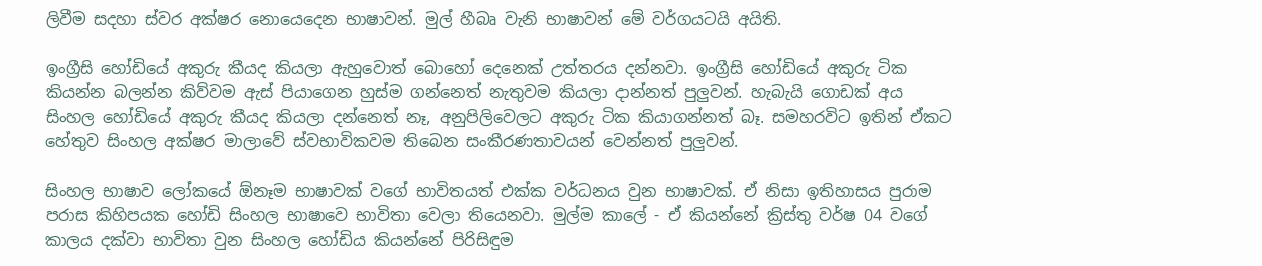ලිවීම සදහා ස්වර අක්ෂර නොයෙදෙන භාෂාවන්. මුල් හීබෘ වැනි භාෂාවන් මේ වර්ගයටයි අයිති.

ඉංග්‍රීසි හෝඩියේ අකුරු කීයද කියලා ඇහුවොත් බොහෝ දෙනෙක් උත්තරය දන්නවා. ඉංග්‍රීසි හෝඩියේ අකුරු ටික කියන්න බලන්න කිව්වම ඇස් පියාගෙන හුස්ම ගන්නෙත් නැතුවම කියලා දාන්නත් පුලුවන්. හැබැයි ගොඩක් අය සිංහල හෝඩියේ අකුරු කීයද කියලා දන්නෙත් නෑ, අනුපිලිවෙලට අකුරු ටික කියාගන්නත් බෑ. සමහරවිට ඉතින් ඒකට හේතුව සිංහල අක්ෂර මාලාවේ ස්වභාවිකවම තිබෙන සංකීරණතාවයන් වෙන්නත් පුලුවන්.

සිංහල භාෂාව ලෝකයේ ඕනෑම භාෂාවක් වගේ භාවිතයත් එක්ක වර්ධනය වුන භාෂාවක්. ඒ නිසා ඉතිහාසය පුරාම පරාස කිහිපයක හෝඩි සිංහල භාෂාවෙ භාවිතා වෙලා තියෙනවා. මුල්ම කාලේ - ඒ කියන්නේ ක්‍රිස්තු වර්ෂ 04 වගේ කාලය දක්වා භාවිතා වුන සිංහල හෝඩිය කියන්නේ පිරිසිඳුම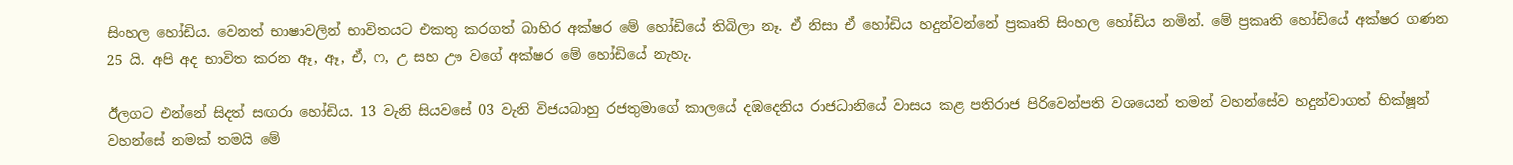සිංහල හෝඩිය. වෙනත් භාෂාවලින් භාවිතයට එකතු කරගත් බාහිර අක්ෂර මේ හෝඩියේ තිබිලා නෑ. ඒ නිසා ඒ හෝඩිය හදුන්වන්නේ ප්‍රකෘති සිංහල හෝඩිය නමින්. මේ ප්‍රකෘති හෝඩියේ අක්ෂර ගණන 25 යි. අපි අද භාවිත කරන ඈ, ඈ, ඒ, ෆ, උ සහ ඌ වගේ අක්ෂර මේ හෝඩියේ නැහැ.

ඊලගට එන්නේ සිදත් සඟරා හෝඩිය. 13 වැනි සියවසේ 03 වැනි විජයබාහු රජතුමාගේ කාලයේ දඹදෙනිය රාජධානියේ වාසය කළ පතිරාජ පිරිවෙන්පති වශයෙන් තමන් වහන්සේව හදුන්වාගත් භික්ෂූන් වහන්සේ නමක් තමයි මේ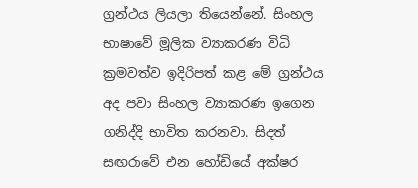ග්‍රන්ථය ලියලා තියෙන්නේ. සිංහල භාෂාවේ මූලික ව්‍යාකරණ විධි ක්‍රමවත්ව ඉදිරිපත් කළ මේ ග්‍රන්ථය අද පවා සිංහල ව්‍යාකරණ ඉගෙන ගනිද්දි භාවිත කරනවා. සිදත් සඟරාවේ එන හෝඩියේ අක්ෂර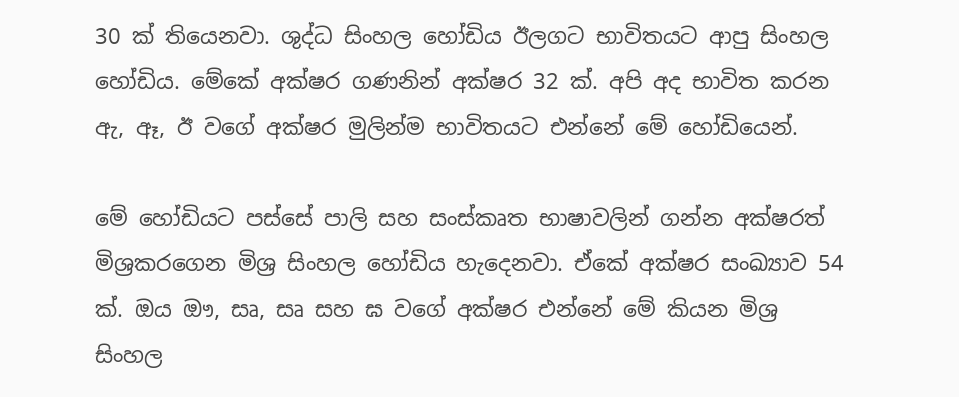30 ක් තියෙනවා. ශුද්ධ සිංහල හෝඩිය ඊලගට භාවිතයට ආපු සිංහල හෝඩිය. මේකේ අක්ෂර ගණනින් අක්ෂර 32 ක්. අපි අද භාවිත කරන ඇ, ඈ, ඊ වගේ අක්ෂර මුලින්ම භාවිතයට එන්නේ මේ හෝඩියෙන්.

මේ හෝඩියට පස්සේ පාලි සහ සංස්කෘත භාෂාවලින් ගන්න අක්ෂරත් මිශ්‍රකරගෙන මිශ්‍ර සිංහල හෝඩිය හැදෙනවා. ඒකේ අක්ෂර සංඛ්‍යාව 54 ක්. ඔය ඖ, සෘ, සෘ සහ ඝ වගේ අක්ෂර එන්නේ මේ කියන මිශ්‍ර සිංහල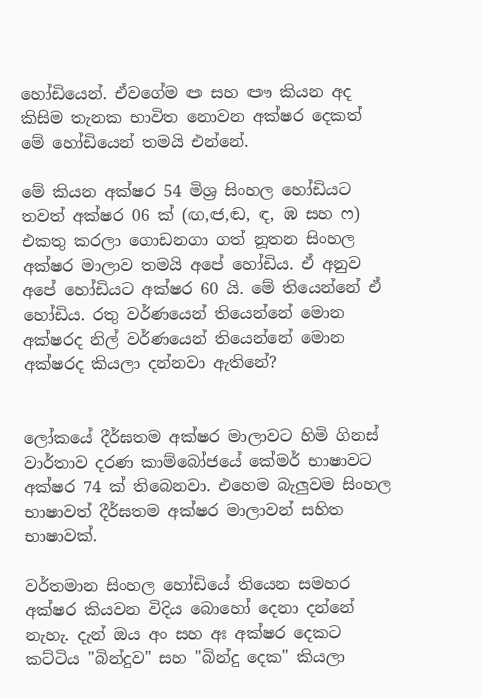හෝඩියෙන්. ඒවගේම ඏ සහ ඐ කියන අද කිසිම තැනක භාවිත නොවන අක්ෂර දෙකත් මේ හෝඩියෙන් තමයි එන්නේ.

මේ කියන අක්ෂර 54 මිශ්‍ර සිංහල හෝඩියට තවත් අක්ෂර 06 ක් (ඟ,ඦ,ඬ, ඳ, ඹ සහ ෆ) එකතු කරලා ගොඩනගා ගත් නූතන සිංහල අක්ෂර මාලාව තමයි අපේ හෝඩිය. ඒ අනුව අපේ හෝඩියට අක්ෂර 60 යි. මේ තියෙන්නේ ඒ හෝඩිය. රතු වර්ණයෙන් තියෙන්නේ මොන අක්ෂරද නිල් වර්ණයෙන් තියෙන්නේ මොන අක්ෂරද කියලා දන්නවා ඇතිනේ?


ලෝකයේ දීර්ඝතම අක්ෂර මාලාවට හිමි ගිනස් වාර්තාව දරණ කාම්බෝජයේ කේමර් භාෂාවට අක්ෂර 74 ක් තිබෙනවා. එහෙම බැලුවම සිංහල භාෂාවත් දීර්ඝතම අක්ෂර මාලාවන් සහිත භාෂාවක්.

වර්තමාන සිංහල හෝඩියේ තියෙන සමහර අක්ෂර කියවන විදිය බොහෝ දෙනා දන්නේ නැහැ. දැන් ඔය අං සහ අඃ අක්ෂර දෙකට කට්ටිය "බින්දුව" සහ "බින්දු දෙක" කියලා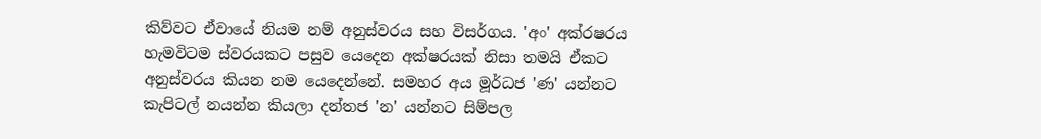කිව්වට ඒවායේ නියම නම් අනුස්වරය සහ විසර්ගය. 'අං' අක්රෂරය හැමවිටම ස්වරයකට පසුව යෙදෙන අක්ෂරයක් නිසා තමයි ඒකට අනුස්වරය කියන නම යෙදෙන්නේ. සමහර අය මූර්ධජ 'ණ' යන්නට කැපිටල් නයන්න කියලා දන්තජ 'න' යන්නට සිම්පල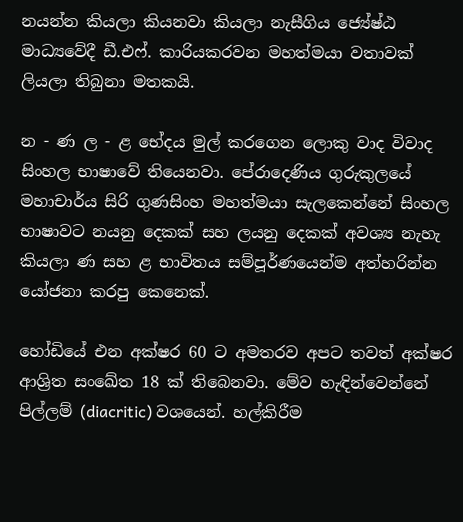නයන්න කියලා කියනවා කියලා නැසීගිය ජ්‍යේෂ්ඨ මාධ්‍යවේදී ඩී.එෆ්. කාරියකරවන මහත්මයා වතාවක් ලියලා තිබුනා මතකයි.

න - ණ ල - ළ භේදය මුල් කරගෙන ලොකු වාද විවාද සිංහල භාෂාවේ තියෙනවා. පේරාදෙණිය ගුරුකුලයේ මහාචාර්ය සිරි ගුණසිංහ මහත්මයා සැලකෙන්නේ සිංහල භාෂාවට නයනු දෙකක් සහ ලයනු දෙකක් අවශ්‍ය නැහැ කියලා ණ සහ ළ භාවිතය සම්පූර්ණයෙන්ම අත්හරින්න යෝජනා කරපු කෙනෙක්.

හෝඩියේ එන අක්ෂර 60 ට අමතරව අපට තවත් අක්ෂර ආශ්‍රිත සංඛේත 18 ක් තිබෙනවා. මේව හැඳින්වෙන්නේ පිල්ලම් (diacritic) වශයෙන්. හල්කිරීම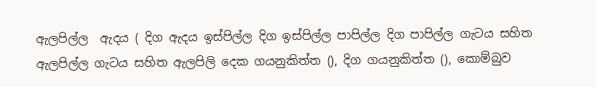ඇලපිල්ල  ඇදය ( දිග ඇදය ඉස්පිල්ල දිග ඉස්පිල්ල පාපිල්ල දිග පාපිල්ල ගැටය සහිත ඇලපිල්ල ගැටය සහිත ඇලපිලි දෙක ගයනුකිත්ත (), දිග ගයනුකිත්ත (), කොම්බුව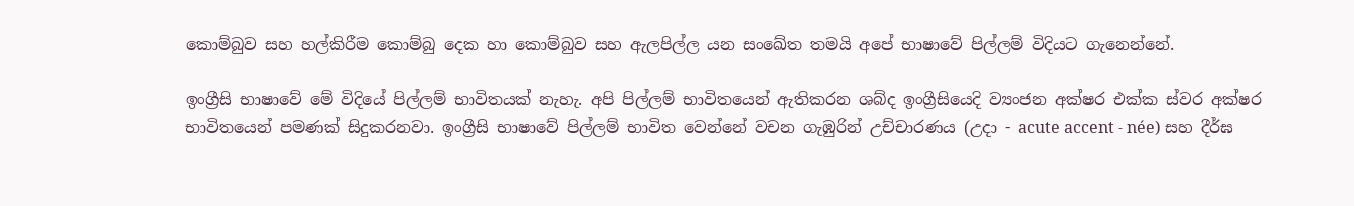කොම්බුව සහ හල්කිරීම කොම්බු දෙක හා කොම්බුව සහ ඇලපිල්ල යන සංඛේත තමයි අපේ භාෂාවේ පිල්ලම් විදියට ගැනෙන්නේ.

ඉංග්‍රීසි භාෂාවේ මේ විදියේ පිල්ලම් භාවිතයක් නැහැ. අපි පිල්ලම් භාවිතයෙන් ඇතිකරන ශබ්ද ඉංග්‍රීසියෙදි ව්‍යංජන අක්ෂර එක්ක ස්වර අක්ෂර භාවිතයෙන් පමණක් සිදුකරනවා. ඉංග්‍රීසි භාෂාවේ පිල්ලම් භාවිත වෙන්නේ වචන ගැඹුරින් උච්චාරණය (උදා - acute accent - née) සහ දීර්ඝ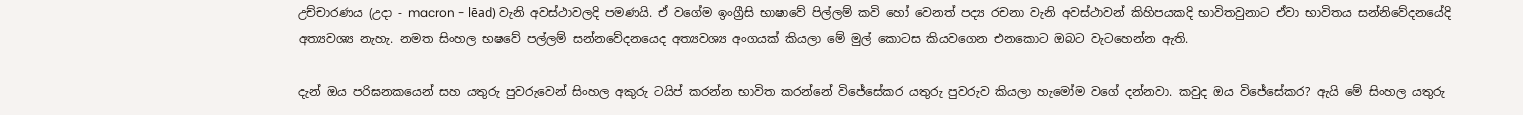උච්චාරණය (උදා - macron - lēad) වැනි අවස්ථාවලදි පමණයි. ඒ වගේම ඉංග්‍රීසි භාෂාවේ පිල්ලම් කවි හෝ වෙනත් පද්‍ය රචනා වැනි අවස්ථාවන් කිහිපයකදි භාවිතවුනාට ඒවා භාවිතය සන්නිවේදනයේදි අත්‍යවශ්‍ය නැහැ. නමත සිංහල භෂවේ පල්ලම් සන්නවේදනයෙද අත්‍යවශ්‍ය අංගයක් කියලා මේ මුල් කොටස කියවගෙන එනකොට ඔබට වැටහෙන්න ඇති.

දැන් ඔය පරිඝනකයෙන් සහ යතුරු පුවරුවෙන් සිංහල අකුරු ටයිප් කරන්න භාවිත කරන්නේ විජේසේකර යතුරු පුවරුව කියලා හැමෝම වගේ දන්නවා. කවුද ඔය විජේසේකර? ඇයි මේ සිංහල යතුරු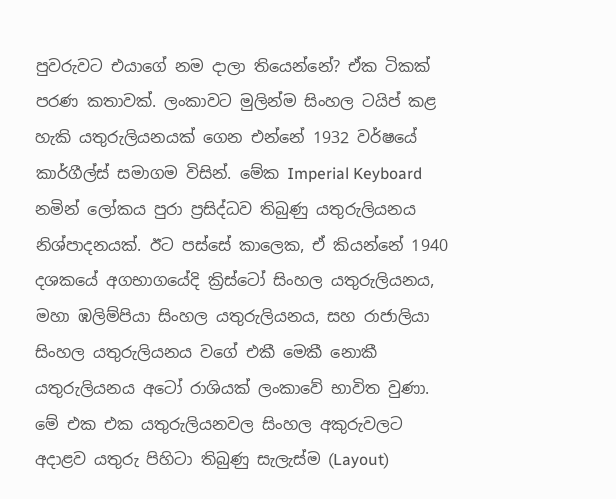පුවරුවට එයාගේ නම දාලා තියෙන්නේ? ඒක ටිකක් පරණ කතාවක්. ලංකාවට මුලින්ම සිංහල ටයිප් කළ හැකි යතුරුලියනයක් ගෙන එන්නේ 1932 වර්ෂයේ කාර්ගීල්ස් සමාගම විසින්. මේක Imperial Keyboard නමින් ලෝකය පුරා ප්‍රසිද්ධව තිබුණු යතුරුලියනය නිශ්පාදනයක්. ඊට පස්සේ කාලෙක, ඒ කියන්නේ 1940 දශකයේ අගභාගයේදි ක්‍රිස්ටෝ සිංහල යතුරුලියනය, මහා ඹලිම්පියා සිංහල යතුරුලියනය, සහ රාජාලියා සිංහල යතුරුලියනය වගේ එකී මෙකී නොකී යතුරුලියනය අටෝ රාශියක් ලංකාවේ භාවිත වුණා. මේ එක එක යතුරුලියනවල සිංහල අකුරුවලට අදාළව යතුරු පිහිටා තිබුණු සැලැස්ම (Layout)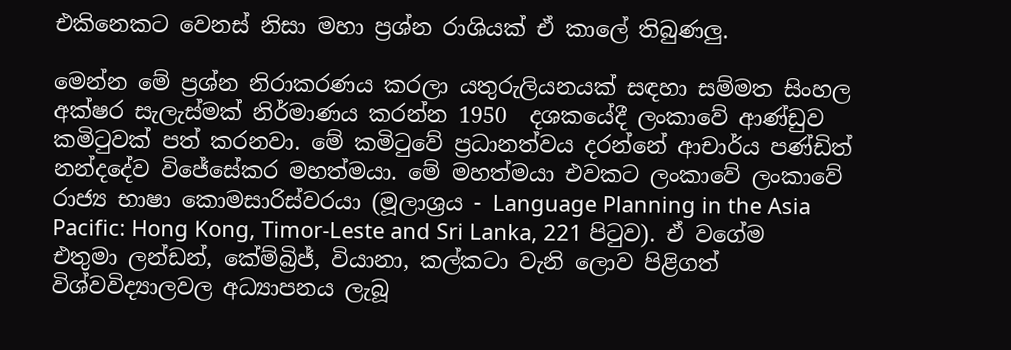එකිනෙකට වෙනස් නිසා මහා ප්‍රශ්න රාශියක් ඒ කාලේ තිබුණලු.

මෙන්න මේ ප්‍රශ්න නිරාකරණය කරලා යතුරුලියනයක් සඳහා සම්මත සිංහල අක්ෂර සැලැස්මක් නිර්මාණය කරන්න 1950  දශකයේදී ලංකාවේ ආණ්ඩුව කමිටුවක් පත් කරනවා. මේ කමිටුවේ ප්‍රධානත්වය දරන්නේ ආචාර්ය පණ්ඩිත් නන්දදේව විජේසේකර මහත්මයා. මේ මහත්මයා එවකට ලංකාවේ ලංකාවේ රාජ්‍ය භාෂා කොමසාරිස්වරයා (මූලාශ්‍රය - Language Planning in the Asia Pacific: Hong Kong, Timor-Leste and Sri Lanka, 221 පිටුව). ඒ වගේම එතුමා ලන්ඩන්, කේම්බ්‍රිජ්, වියානා, කල්කටා වැනි ලොව පිළිගත් විශ්වවිද්‍යාලවල අධ්‍යාපනය ලැබූ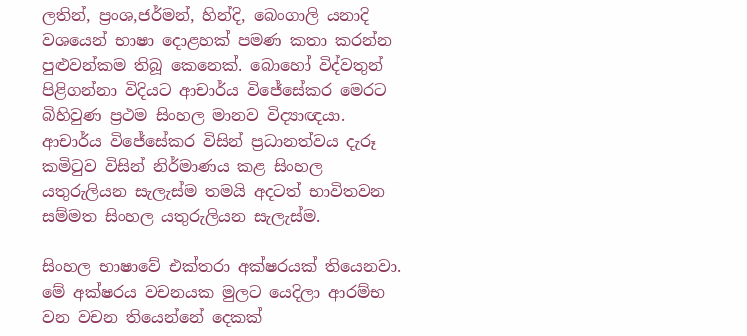ලතින්, ප්‍රංශ,ජර්මන්, හින්දි, බෙංගාලි යනාදි වශයෙන් භාෂා දොළහක් පමණ කතා කරන්න පුළුවන්කම තිබූ කෙනෙක්. බොහෝ විද්වතුන් පිළිගන්නා විදියට ආචාර්ය විජේසේකර මෙරට බිහිවුණ ප්‍රථම සිංහල මානව විද්‍යාඥයා. ආචාර්ය විජේසේකර විසින් ප්‍රධානත්වය දැරූ කමිටුව විසින් නිර්මාණය කළ සිංහල යතුරුලියන සැලැස්ම තමයි අදටත් භාවිතවන සම්මත සිංහල යතුරුලියන සැලැස්ම.

සිංහල භාෂාවේ එක්තරා අක්ෂරයක් තියෙනවා. මේ අක්ෂරය වචනයක මුලට යෙදිලා ආරම්භ වන වචන තියෙන්නේ දෙකක්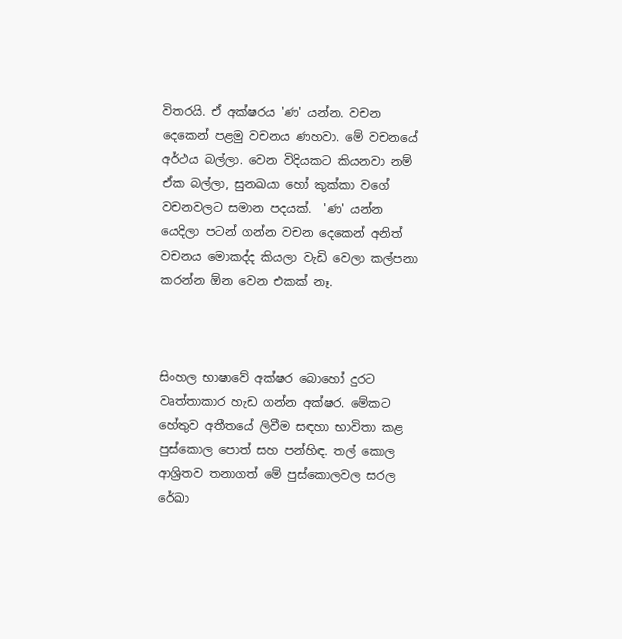විතරයි. ඒ අක්ෂරය 'ණ' යන්න. වචන දෙකෙන් පළමු වචනය ණහවා. මේ වචනයේ අර්ථය බල්ලා. වෙන විදියකට කියනවා නම් ඒක බල්ලා, සුනඛයා හෝ කුක්කා වගේ වචනවලට සමාන පදයක්.  'ණ' යන්න යෙදිලා පටන් ගන්න වචන දෙකෙන් අනිත් වචනය මොකද්ද කියලා වැඩි වෙලා කල්පනා කරන්න ඕන වෙන එකක් නෑ.



සිංහල භාෂාවේ අක්ෂර බොහෝ දුරට වෘත්තාකාර හැඩ ගන්න අක්ෂර. මේකට හේතුව අතීතයේ ලිවීම සඳහා භාවිතා කළ පුස්කොල පොත් සහ පන්හිඳ. තල් කොල ආශ්‍රිතව තනාගත් මේ පුස්කොලවල සරල රේඛා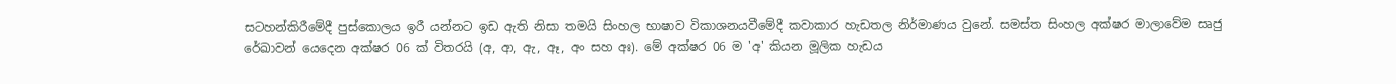සටහන්කිරීමේදී පුස්කොලය ඉරී යන්නට ඉඩ ඇති නිසා තමයි සිංහල භාෂාව විකාශනයවීමේදී කවාකාර හැඩතල නිර්මාණය වුනේ. සමස්ත සිංහල අක්ෂර මාලාවේම සෘජු රේඛාවන් යෙදෙන අක්ෂර 06 ක් විතරයි (අ, ආ, ඇ, ඈ, අං සහ අඃ). මේ අක්ෂර 06 ම 'අ' කියන මූලික හැඩය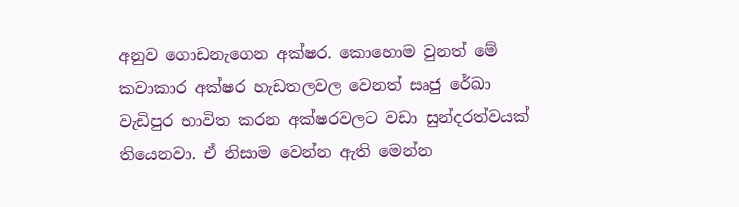අනුව ගොඩනැගෙන අක්ෂර. කොහොම වුනත් මේ කවාකාර අක්ෂර හැඩතලවල වෙනත් සෘජු රේඛා වැඩිපුර භාවිත කරන අක්ෂරවලට වඩා සුන්දරත්වයක් තියෙනවා. ඒ නිසාම වෙන්න ඇති මෙන්න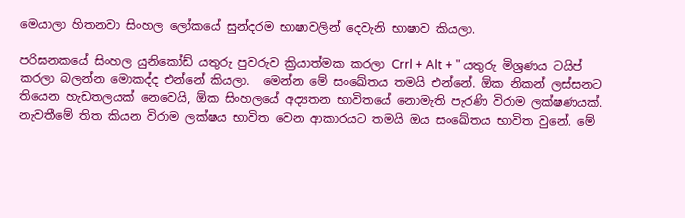මෙයාලා හිතනවා සිංහල ලෝකයේ සුන්දරම භාෂාවලින් දෙවැනි භාෂාව කියලා.

පරිඝනකයේ සිංහල යුනිකෝඩ් යතුරු පුවරුව ක්‍රියාත්මක කරලා Crrl + Alt + " යතුරු මිශ්‍රණය ටයිප් කරලා බලන්න මොකද්ද එන්නේ කියලා.  මෙන්න මේ සංඛේතය තමයි එන්නේ. ඕක නිකන් ලස්සනට තියෙන හැඩතලයක් නෙවෙයි, ඕක සිංහලයේ අද්‍යතන භාවිතයේ නොමැති පැරණි විරාම ලක්ෂණයක්. නැවතීමේ තිත කියන විරාම ලක්ෂය භාවිත වෙන ආකාරයට තමයි ඔය සංඛේතය භාවිත වුනේ. මේ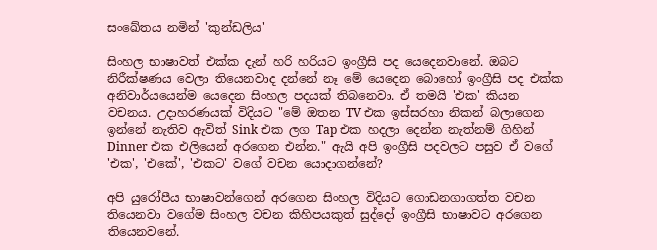සංඛේතය නමින් 'කුන්ඩලිය'

සිංහල භාෂාවත් එක්ක දැන් හරි හරියට ඉංග්‍රීසි පද යෙදෙනවානේ. ඔබට නිරීක්ෂණය වෙලා තියෙනවාද දන්නේ නෑ මේ යෙදෙන බොහෝ ඉංග්‍රීසි පද එක්ක අනිවාර්යයෙන්ම යෙදෙන සිංහල පදයක් තිබනෙවා. ඒ තමයි 'එක' කියන වචනය. උදාහරණයක් විදියට "මේ ඔතන TV එක ඉස්සරහා නිකන් බලාගෙන ඉන්නේ නැතිව ඇවිත් Sink එක ලග Tap එක හදලා දෙන්න නැත්නම් ගිහින් Dinner එක එලියෙන් අරගෙන එන්න." ඇයි අපි ඉංග්‍රීසි පදවලට පසුව ඒ වගේ 'එක', 'එකේ', 'එකට' වගේ වචන යොදාගන්නේ?

අපි යුරෝපීය භාෂාවන්ගෙන් අරගෙන සිංහල විදියට ගොඩනගාගත්ත වචන තියෙනවා වගේම සිංහල වචන කිහිපයකුත් සුද්දෝ ඉංග්‍රීසි භාෂාවට අරගෙන තියෙනවනේ.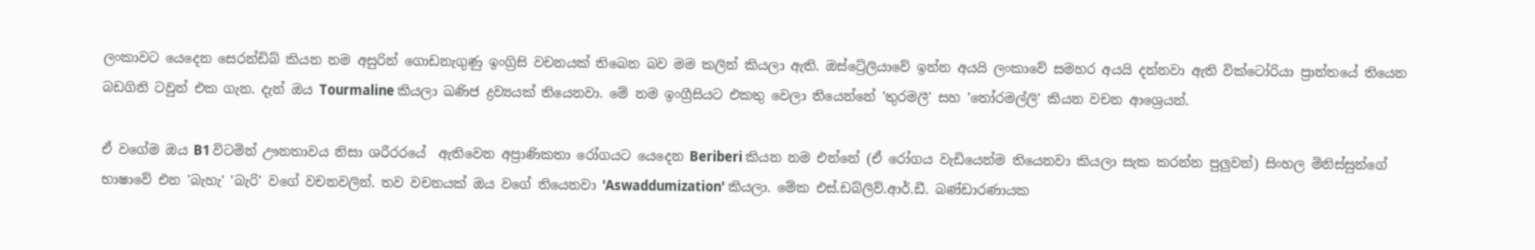ලංකාවට යෙදෙන සෙරන්ඩිබ් කියන නම අසුරින් ගොඩනැගුණු ඉංග්‍රිසි වචනයක් තිබෙන බව මම කලින් කියලා ඇති. ඔස්ට්‍රේලියාවේ ඉන්න අයයි ලංකාවේ සමහර අයයි දන්නවා ඇති වික්ටෝරියා ප්‍රාන්තයේ තියෙන බඩගිනි ටවුන් එක ගැන. දැන් ඔය Tourmaline කියලා ඛණිජ ද්‍රව්‍යයක් තියෙනවා. මේ නම ඉංග්‍රීසියට එකතු වෙලා තියෙන්නේ 'තුරමලී' සහ 'තෝරමල්ලි' කියන වචන ආශ්‍රෙයන්.

ඒ වගේම ඔය B1 විටමින් ඌනතාවය නිසා ශරීරරයේ  ඇතිවෙන අප්‍රාණිකතා රෝගයට යෙදෙන Beriberi කියන නම එන්නේ (ඒ රෝගය වැඩියෙන්ම තියෙනවා කියලා සැක කරන්න පුලුවන්) සිංහල මිනිස්සුන්ගේ භාෂාවේ එන 'බැහැ' 'බැරි' වගේ වචනවලින්. තව වචනයක් ඔය වගේ තියෙනවා 'Aswaddumization' කියලා. මේක එස්.ඩබ්ලිව්.ආර්.ඩී. බණ්ඩාරණායක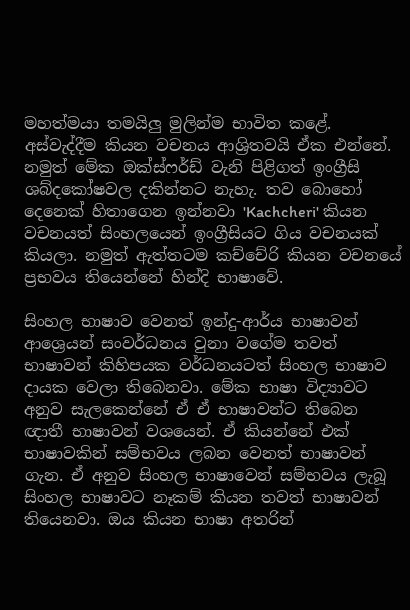මහත්මයා තමයිලු මුලින්ම භාවිත කළේ. අස්වැද්දීම කියන වචනය ආශ්‍රිතවයි ඒක එන්නේ. නමුත් මේක ඔක්ස්ෆර්ඩ් වැනි පිළිගත් ඉංග්‍රීසි ශබ්දකෝෂවල දකින්නට නැහැ. තව බොහෝ දෙනෙක් හිතාගෙන ඉන්නවා 'Kachcheri' කියන වචනයත් සිංහලයෙන් ඉංග්‍රීසියට ගිය වචනයක් කියලා. නමුත් ඇත්තටම කච්චේරි කියන වචනයේ ප්‍රභවය තියෙන්නේ හින්දි භාෂාවේ.

සිංහල භාෂාව වෙනත් ඉන්දු-ආර්ය භාෂාවන් ආශ්‍රෙයන් සංවර්ධනය වුනා වගේම තවත් භාෂාවන් කිහිපයක වර්ධනයටත් සිංහල භාෂාව දායක වෙලා තිබෙනවා. මේක භාෂා විද්‍යාවට අනුව සැලකෙන්නේ ඒ ඒ භාෂාවන්ට තිබෙන ඥාතී භාෂාවන් වශයෙන්. ඒ කියන්නේ එක් භාෂාවකින් සම්භවය ලබන වෙනත් භාෂාවන් ගැන. ඒ අනුව සිංහල භාෂාවෙන් සම්භවය ලැබූ සිංහල භාෂාවට නෑකම් කියන තවත් භාෂාවන් තියෙනවා. ඔය කියන භාෂා අතරින්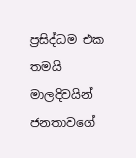ප්‍රසිද්ධම එක තමයි මාලදිවයින් ජනතාවගේ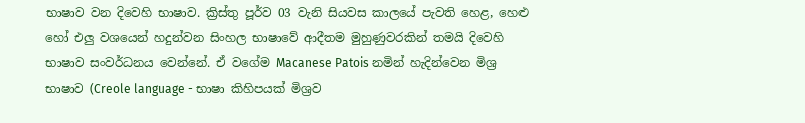භාෂාව වන දිවෙහි භාෂාව. ක්‍රිස්තු පූර්ව 03 වැනි සියවස කාලයේ පැවති හෙළ, හෙළු හෝ එලු වශයෙන් හදුන්වන සිංහල භාෂාවේ ආදීතම මුහුණුවරකින් තමයි දිවෙහි භාෂාව සංවර්ධනය වෙන්නේ. ඒ වගේම Macanese Patois නමින් හැදින්වෙන මිශ්‍ර භාෂාව (Creole language - භාෂා කිහිපයක් මිශ්‍රව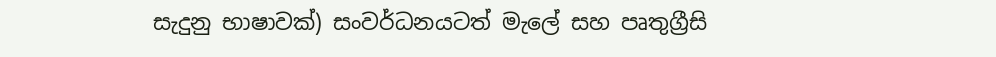සැදුනු භාෂාවක්) සංවර්ධනයටත් මැලේ සහ පෘතුග්‍රීසි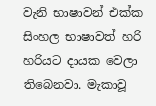වැනි භාෂාවන් එක්ක සිංහල භාෂාවත් හරි හරියට දායක වෙලා තිබෙනවා. මැකාවූ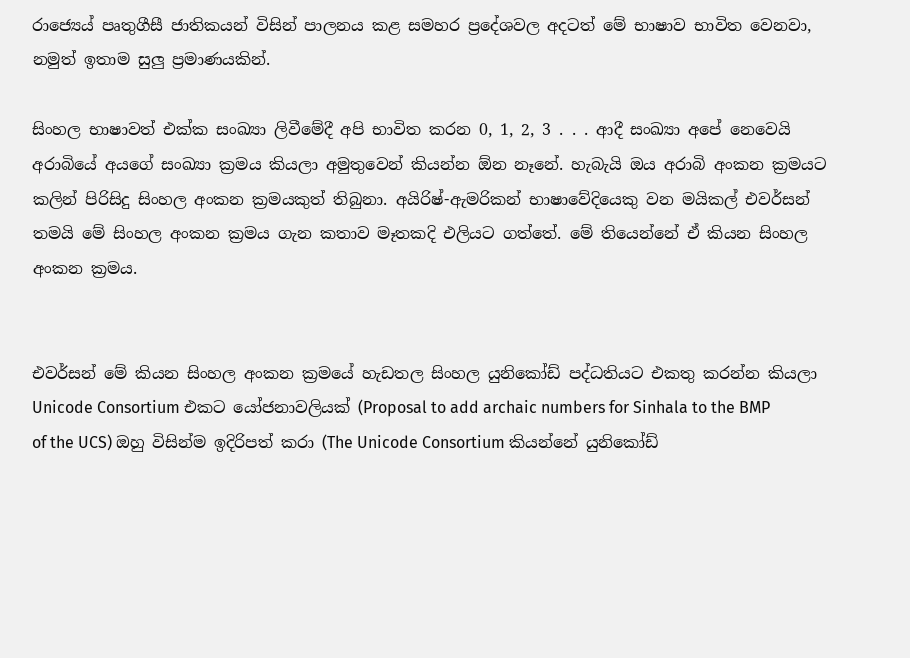රාජ්‍යෙය් පෘතුගීසී ජාතිකයන් විසින් පාලනය කළ සමහර ප්‍රදේශවල අදටත් මේ භාෂාව භාවිත වෙනවා, නමුත් ඉතාම සුලු ප්‍රමාණයකින්.

සිංහල භාෂාවත් එක්ක සංඛ්‍යා ලිවීමේදී අපි භාවිත කරන 0, 1, 2, 3 . . . ආදී සංඛ්‍යා අපේ නෙවෙයි අරාබියේ අයගේ සංඛ්‍යා ක්‍රමය කියලා අමුතුවෙන් කියන්න ඕන නෑනේ. හැබැයි ඔය අරාබි අංකන ක්‍රමයට කලින් පිරිසිදු සිංහල අංකන ක්‍රමයකුත් තිබුනා. අයිරිෂ්-ඇමරිකන් භාෂාවේදියෙකු වන මයිකල් එවර්සන් තමයි මේ සිංහල අංකන ක්‍රමය ගැන කතාව මෑතකදි එලියට ගත්තේ. මේ තියෙන්නේ ඒ කියන සිංහල අංකන ක්‍රමය.


එවර්සන් මේ කියන සිංහල අංකන ක්‍රමයේ හැඩතල සිංහල යුනිකෝඩ් පද්ධතියට එකතු කරන්න කියලා Unicode Consortium එකට යෝජනාවලියක් (Proposal to add archaic numbers for Sinhala to the BMP of the UCS) ඔහු විසින්ම ඉදිරිපත් කරා (The Unicode Consortium කියන්නේ යුනිකෝඩ්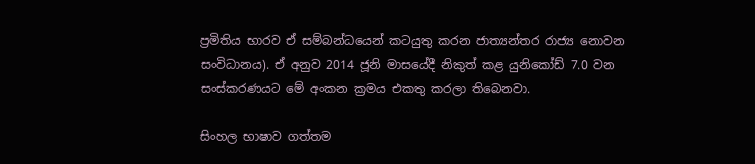ප්‍රමිතිය භාරව ඒ සම්බන්ධයෙන් කටයුතු කරන ජාත්‍යන්තර රාජ්‍ය නොවන සංවිධානය). ඒ අනුව 2014 ජූනි මාසයේදී නිකුත් කළ යුනිකෝඩ් 7.0 වන සංස්කරණයට මේ අංකන ක්‍රමය එකතු කරලා තිබෙනවා.

සිංහල භාෂාව ගත්තම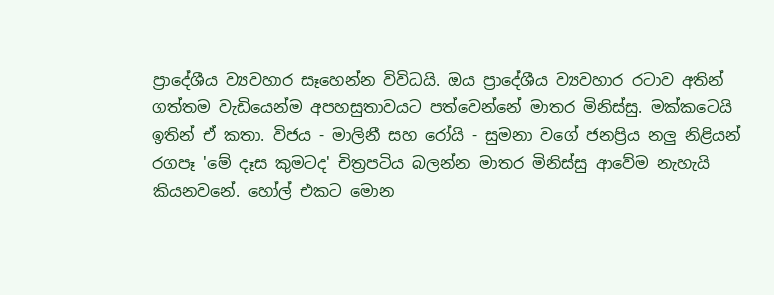ප්‍රාදේශීය ව්‍යවහාර සෑහෙන්න විවිධයි. ඔය ප්‍රාදේශීය ව්‍යවහාර රටාව අතින් ගත්තම වැඩියෙන්ම අපහසුතාවයට පත්වෙන්නේ මාතර මිනිස්සු. මක්කටෙයි ඉතින් ඒ කතා. විජය - මාලිනී සහ රෝයි - සුමනා වගේ ජනප්‍රිය නලු නිළියන් රගපෑ 'මේ දෑස කුමටද' චිත්‍රපටිය බලන්න මාතර මිනිස්සු ආවේම නැහැයි කියනවනේ. හෝල් එකට මොන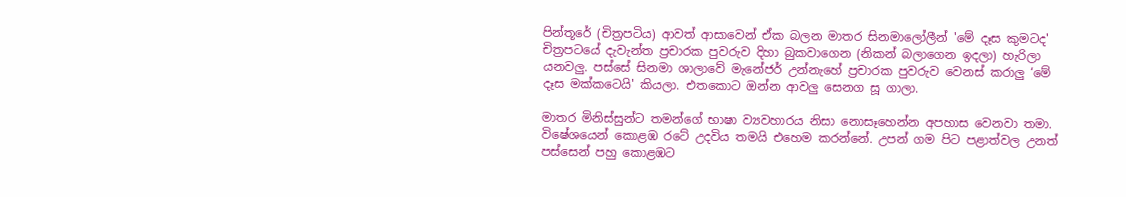පින්තූරේ (චිත්‍රපටිය) ආවත් ආසාවෙන් ඒක බලන මාතර සිනමාලෝලීන් 'මේ දෑස කුමටද' චිත්‍රපටයේ දැවැන්ත ප්‍රචාරක පුවරුව දිහා බුකවාගෙන (නිකන් බලාගෙන ඉදලා) හැරිලා යනවලු. පස්සේ සිනමා ශාලාවේ මැනේජර් උන්නැහේ ප්‍රචාරක පුවරුව වෙනස් කරාලු ‘මේ දෑස මක්කටෙයි' කියලා. එතකොට ඔන්න ආවලු සෙනග සූ ගාලා.

මාතර මිනිස්සුන්ට තමන්ගේ භාෂා ව්‍යවහාරය නිසා නොසෑහෙන්න අපහාස වෙනවා තමා. විෂේශයෙන් කොළඹ රටේ උදවිය තමයි එහෙම කරන්නේ. උපන් ගම පිට පළාත්වල උනත් පස්සෙන් පහු කොළඹට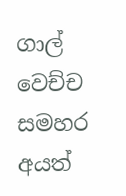ගාල් වෙච්ච සමහර අයත්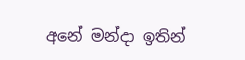අනේ මන්දා ඉතින්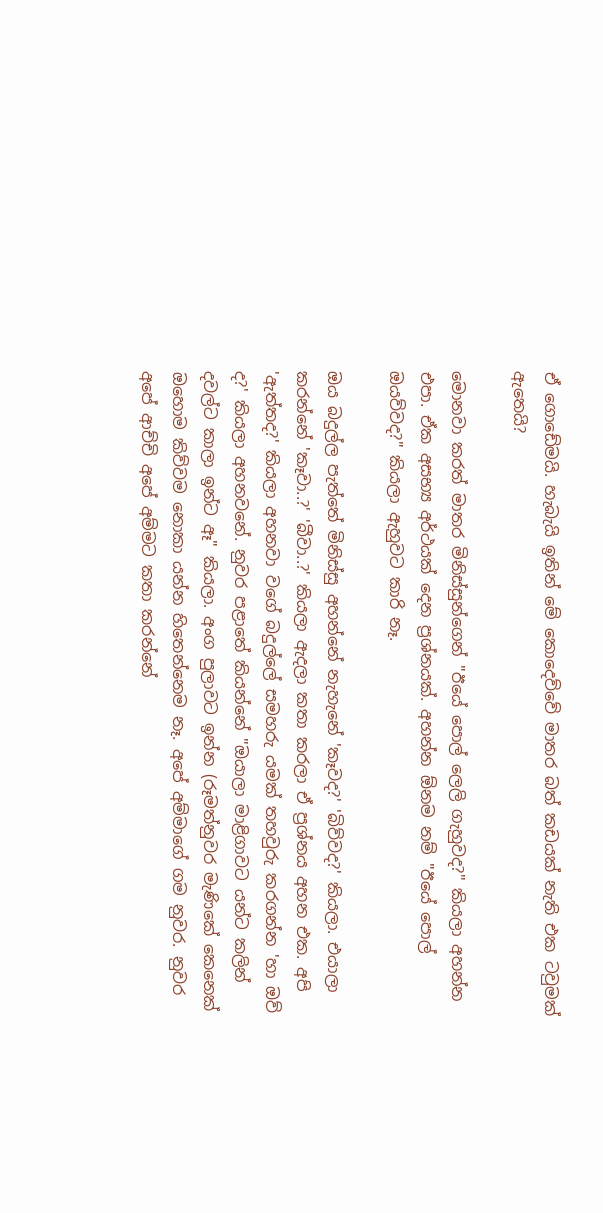ඒ ගොඩේමයි. හැබැයි ඉතින් මේ කොදෙව්වේ මාතර බත් කඩයක් නැති එක ටවුමක් ඇතෙයි?

මොනවා කරත් මාතර මිනිස්සුන්ගෙන් "ඊයේ පොල් ලෙලි ගැහුවද?" කියලා අහන්න එපා. ඒක අසභ්‍ය අර්ථයක් දෙන ප්‍රශ්නයක්. අහන්න ඕනම නම් "ඊයේ පොල් ඔයව්වද?" කියලා ඇහුවට කාරි නෑ.

ඔය බදුල්ල පැත්තේ මිනිස්සු අහන්නේ නැහැනේ 'කෑවද?' 'බිව්වද?' කියලා. එයාලා කරන්නේ 'කෑවා..?' 'බීවා..?' කියලා ඇදලා කතා කරලා ඒ ප්‍රශ්නය අහන එක. අපි 'ඇත්තද?' කියලා අහනවා වගේ බදුල්ලේ සමහරු යමක් තහවුරු කරගන්න 'හා ඔව් ද?' කියලා අහනවනේ. නුවර පළාතේ කියන්නේ "ඔයාලා මාළිගාවට යන්ට කලින් දවල්ට කාලා ඉන්ට ඈ" කියලා. අංග පුලාවට ඉන්න (රූමත්නුවර මැණිකේ කෙනෙක් ඔහොම කිව්වම නොකා යන්න හිතෙන්නෙම නෑ. අපේ අම්මාගේ ගම නුවර. නුවර අපේ ආච්චි අපේ අම්මට කතා කරන්නේ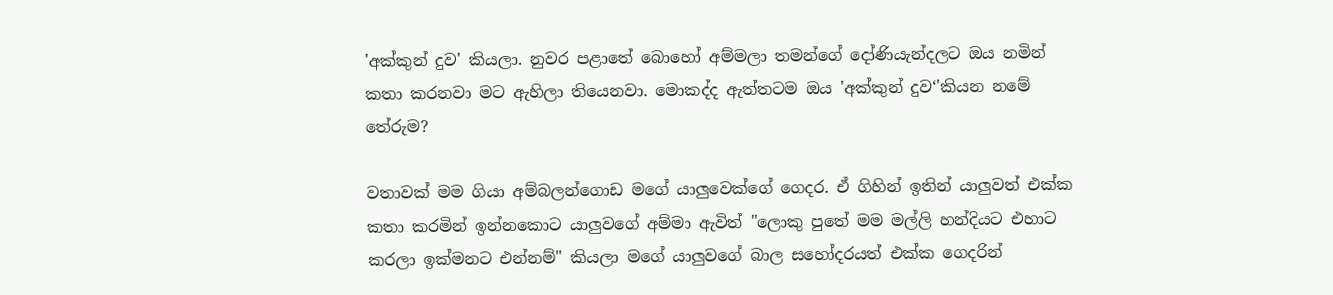'අක්කුන් දුව' කියලා. නුවර පළාතේ බොහෝ අම්මලා තමන්ගේ දෝණියැන්දලට ඔය නමින් කතා කරනවා මට ඇහිලා තියෙනවා. මොකද්ද ඇත්තටම ඔය 'අක්කුන් දුව‘'කියන නමේ තේරුම?

වතාවක් මම ගියා අම්බලන්ගොඩ මගේ යාලුවෙක්ගේ ගෙදර. ඒ ගිහින් ඉතින් යාලුවත් එක්ක කතා කරමින් ඉන්නකොට යාලුවගේ අම්මා ඇවිත් "ලොකු පුතේ මම මල්ලි හන්දියට එහාට කරලා ඉක්මනට එන්නම්" කියලා මගේ යාලුවගේ බාල සහෝදරයත් එක්ක ගෙදරින්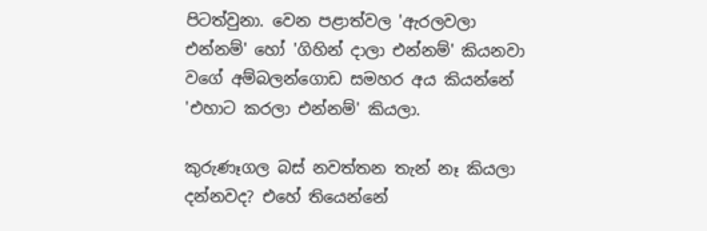පිටත්වුනා. වෙන පළාත්වල 'ඇරලවලා එන්නම්' හෝ 'ගිහින් දාලා එන්නම්' කියනවා වගේ අම්බලන්ගොඩ සමහර අය කියන්නේ 'එහාට කරලා එන්නම්' කියලා.

කුරුණෑගල බස් නවත්තන තැන් නෑ කියලා දන්නවද? එහේ තියෙන්නේ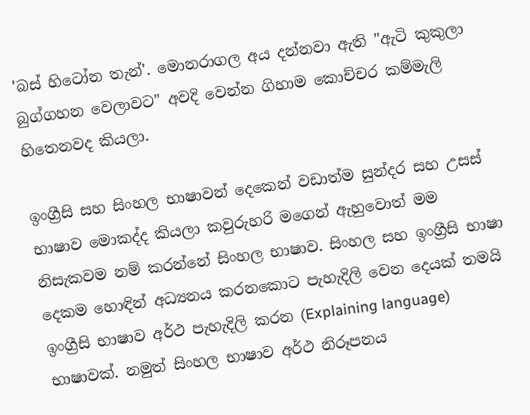'බස් හිටෝන තැන්'. මොනරාගල අය දන්නවා ඇති "ඇටි කුකුලා බුග්ගහන වෙලාවට" අවදි වෙන්න ගිහාම කොච්චර කම්මැලි හිතෙනවද කියලා.

ඉංග්‍රීසි සහ සිංහල භාෂාවන් දෙකෙන් වඩාත්ම සුන්දර සහ උසස් භාෂාව මොකද්ද කියලා කවුරුහරි මගෙන් ඇහුවොත් මම නිසැකවම නම් කරන්නේ සිංහල භාෂාව. සිංහල සහ ඉංග්‍රීසි භාෂා දෙකම හොඳින් අධ්‍යනය කරනකොට පැහැදිලි වෙන දෙයක් තමයි ඉංග්‍රීසි භාෂාව අර්ථ පැහැදිලි කරන (Explaining language) භාෂාවක්. නමුත් සිංහල භාෂාව අර්ථ නිරූපනය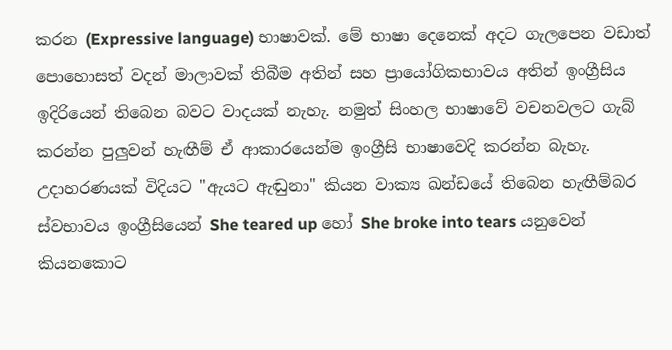කරන (Expressive language) භාෂාවක්. මේ භාෂා දෙනෙක් අදට ගැලපෙන වඩාත් පොහොසත් වදන් මාලාවක් තිබීම අතින් සහ ප්‍රායෝගිකභාවය අතින් ඉංග්‍රීසිය ඉදිරියෙන් තිබෙන බවට වාදයක් නැහැ. නමුත් සිංහල භාෂාවේ වචනවලට ගැබ් කරන්න පුලුවන් හැඟීම් ඒ ආකාරයෙන්ම ඉංග්‍රීසි භාෂාවෙදි කරන්න බැහැ. උදාහරණයක් විදියට "ඇයට ඇඬුනා" කියන වාක්‍ය ඛන්ඩයේ තිබෙන හැඟීම්බර ස්වභාවය ඉංග්‍රීසියෙන් She teared up හෝ She broke into tears යනුවෙන් කියනකොට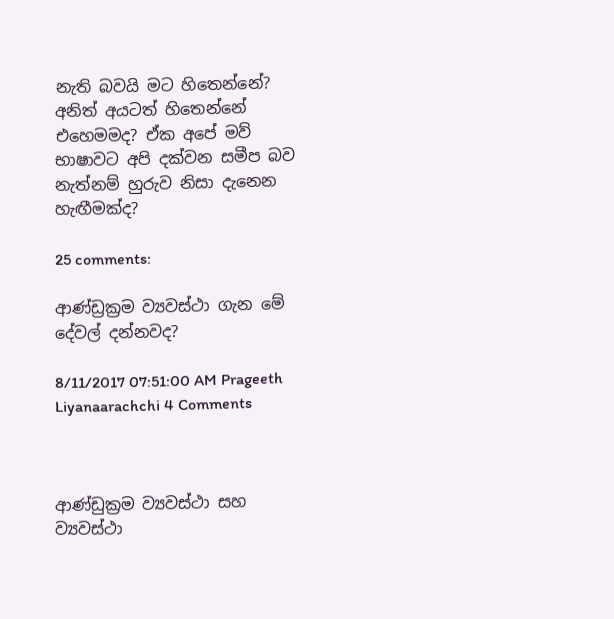නැති බවයි මට හිතෙන්නේ? අනිත් අයටත් හිතෙන්නේ එහෙමමද? ඒක අපේ මව් භාෂාවට අපි දක්වන සමීප බව නැත්නම් හුරුව නිසා දැනෙන හැඟීමක්ද?

25 comments:

ආණ්ඩ්‍රක්‍රම ව්‍යවස්ථා ගැන මේ දේවල් දන්නවද?

8/11/2017 07:51:00 AM Prageeth Liyanaarachchi 4 Comments



ආණ්ඩුක්‍රම ව්‍යවස්ථා සහ ව්‍යවස්ථා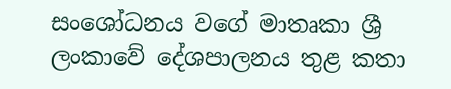සංශෝධනය වගේ මාතෘකා ශ්‍රී ලංකාවේ දේශපාලනය තුළ කතා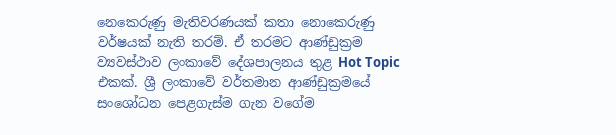නෙකෙරුණු මැතිවරණයක් කතා නොකෙරුණු වර්ෂයක් නැති තරම්. ඒ තරමට ආණ්ඩුක්‍රම ව්‍යවස්ථාව ලංකාවේ දේශපාලනය තුළ Hot Topic එකක්. ශ්‍රී ලංකාවේ වර්තමාන ආණ්ඩුක්‍රමයේ සංශෝධන පෙළගැස්ම ගැන වගේම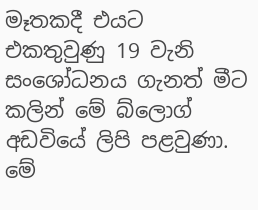මෑතකදී එයට එකතුවුණු 19 වැනි සංශෝධනය ගැනත් මීට කලින් මේ බ්ලොග් අඩවියේ ලිපි පළවුණා. මේ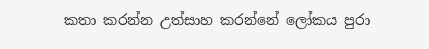කතා කරන්න උත්සාහ කරන්නේ ලෝකය පුරා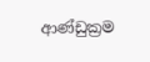ආණ්ඩුක්‍රම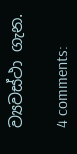ව්‍යවස්ථා ගැන.

4 comments: